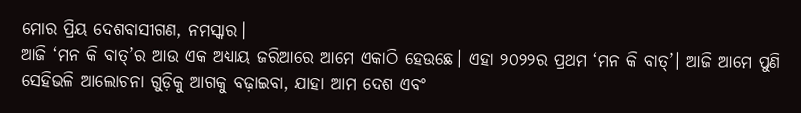ମୋର ପ୍ରିୟ ଦେଶବାସୀଗଣ, ନମସ୍କାର।
ଆଜି ‘ମନ କି ବାତ୍’ର ଆଉ ଏକ ଅଧ୍ୟାୟ ଜରିଆରେ ଆମେ ଏକାଠି ହେଉଛେ। ଏହା ୨୦୨୨ର ପ୍ରଥମ ‘ମନ କି ବାତ୍’। ଆଜି ଆମେ ପୁଣି ସେହିଭଳି ଆଲୋଚନା ଗୁଡ଼ିକୁ ଆଗକୁ ବଢ଼ାଇବା, ଯାହା ଆମ ଦେଶ ଏବଂ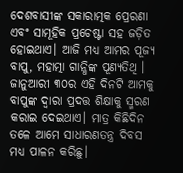ଦେଶବାସୀଙ୍କ ସକାରାତ୍ମକ ପ୍ରେରଣା ଏବଂ ସାମୂହିକ ପ୍ରଚେଷ୍ଟା ସହ ଜଡ଼ିତ ହୋଇଥାଏ। ଆଜି ମଧ୍ୟ ଆମର ପୂଜ୍ୟ ବାପୁ, ମହାତ୍ମା ଗାନ୍ଧିଙ୍କ ପୂଣ୍ୟତିଥି । ଜାନୁଆରୀ ୩୦ର ଏହି ଦିନଟି ଆମକୁ ବାପୁଙ୍କ ଦ୍ୱାରା ପ୍ରଦତ୍ତ ଶିକ୍ଷାକୁ ସ୍ମରଣ କରାଇ ଦେଇଥାଏ। ମାତ୍ର କିଛିଦିନ ତଳେ ଆମେ ସାଧାରଣତନ୍ତ୍ର ଦିବସ ମଧ୍ୟ ପାଳନ କରିଛୁ।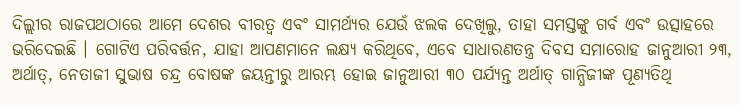ଦିଲ୍ଲୀର ରାଜପଥଠାରେ ଆମେ ଦେଶର ବୀରତ୍ୱ ଏବଂ ସାମର୍ଥ୍ୟର ଯେଉଁ ଝଲକ ଦେଖିଲୁ, ତାହା ସମସ୍ତଙ୍କୁ ଗର୍ବ ଏବଂ ଉତ୍ସାହରେ ଭରିଦେଇଛି । ଗୋଟିଏ ପରିବର୍ତ୍ତନ, ଯାହା ଆପଣମାନେ ଲକ୍ଷ୍ୟ କରିଥିବେ, ଏବେ ସାଧାରଣତନ୍ତ୍ର ଦିବସ ସମାରୋହ ଜାନୁଆରୀ ୨୩, ଅର୍ଥାତ୍, ନେତାଜୀ ସୁଭାଷ ଚନ୍ଦ୍ର ବୋଷଙ୍କ ଜୟନ୍ତୀରୁ ଆରମ୍ଭ ହୋଇ ଜାନୁଆରୀ ୩୦ ପର୍ଯ୍ୟନ୍ତ ଅର୍ଥାତ୍ ଗାନ୍ଧିଜୀଙ୍କ ପୂଣ୍ୟତିଥି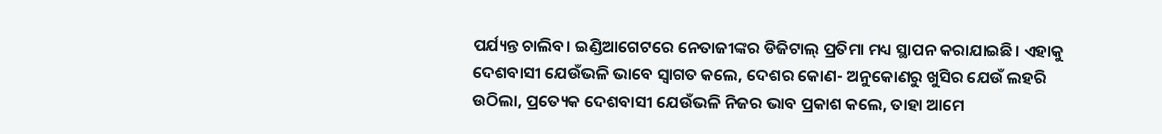ପର୍ଯ୍ୟନ୍ତ ଚାଲିବ। ଇଣ୍ଡିଆଗେଟରେ ନେତାଜୀଙ୍କର ଡିଜିଟାଲ୍ ପ୍ରତିମା ମଧ୍ୟ ସ୍ଥାପନ କରାଯାଇଛି। ଏହାକୁ ଦେଶବାସୀ ଯେଉଁଭଳି ଭାବେ ସ୍ୱାଗତ କଲେ, ଦେଶର କୋଣ- ଅନୁକୋଣରୁ ଖୁସିର ଯେଉଁ ଲହରି ଉଠିଲା, ପ୍ରତ୍ୟେକ ଦେଶବାସୀ ଯେଉଁଭଳି ନିଜର ଭାବ ପ୍ରକାଶ କଲେ, ତାହା ଆମେ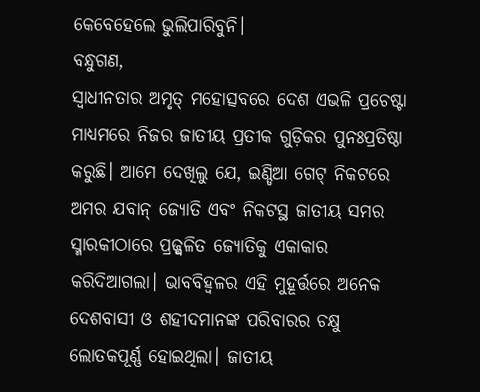କେବେହେଲେ ଭୁଲିପାରିବୁନି।
ବନ୍ଧୁଗଣ,
ସ୍ୱାଧୀନତାର ଅମୃତ୍ ମହୋତ୍ସବରେ ଦେଶ ଏଭଳି ପ୍ରଚେଷ୍ଟା ମାଧ୍ୟମରେ ନିଜର ଜାତୀୟ ପ୍ରତୀକ ଗୁଡ଼ିକର ପୁନଃପ୍ରତିଷ୍ଠା କରୁଛି। ଆମେ ଦେଖିଲୁ ଯେ, ଇଣ୍ଡିଆ ଗେଟ୍ ନିକଟରେ ଅମର ଯବାନ୍ ଜ୍ୟୋତି ଏବଂ ନିକଟସ୍ଥ ଜାତୀୟ ସମର ସ୍ମାରକୀଠାରେ ପ୍ରଜ୍ଜ୍ୱଳିତ ଜ୍ୟୋତିକୁ ଏକାକାର କରିଦିଆଗଲା। ଭାବବିହ୍ୱଳର ଏହି ମୁହୂର୍ତ୍ତରେ ଅନେକ ଦେଶବାସୀ ଓ ଶହୀଦମାନଙ୍କ ପରିବାରର ଚକ୍ଷୁ ଲୋତକପୂର୍ଣ୍ଣ ହୋଇଥିଲା। ଜାତୀୟ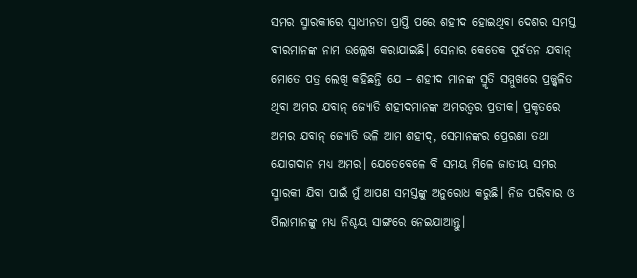ସମର ସ୍ମାରକୀରେ ସ୍ୱାଧୀନତା ପ୍ରାପ୍ତି ପରେ ଶହୀଦ ହୋଇଥିବା ଦେଶର ସମସ୍ତ ବୀରମାନଙ୍କ ନାମ ଉଲ୍ଲେଖ କରାଯାଇଛି। ସେନାର କେତେକ ପୂର୍ବତନ ଯବାନ୍ ମୋତେ ପତ୍ର ଲେଖି କହିଛନ୍ତି ଯେ – ଶହୀଦ ମାନଙ୍କ ସ୍ମୃତି ସମ୍ମୁଖରେ ପ୍ରଜ୍ଜ୍ୱଳିତ ଥିବା ଅମର ଯବାନ୍ ଜ୍ୟୋତି ଶହୀଦମାନଙ୍କ ଅମରତ୍ୱର ପ୍ରତୀକ। ପ୍ରକୃତରେ ଅମର ଯବାନ୍ ଜ୍ୟୋତି ଭଳି ଆମ ଶହୀଦ୍, ସେମାନଙ୍କର ପ୍ରେରଣା ତଥା ଯୋଗଦାନ ମଧ୍ୟ ଅମର। ଯେତେବେଳେ ବି ସମୟ ମିଳେ ଜାତୀୟ ସମର ସ୍ମାରକୀ ଯିବା ପାଇଁ ମୁଁ ଆପଣ ସମସ୍ତଙ୍କୁ ଅନୁରୋଧ କରୁଛି। ନିଜ ପରିବାର ଓ ପିଲାମାନଙ୍କୁ ମଧ୍ୟ ନିଶ୍ଚୟ ସାଙ୍ଗରେ ନେଇଯାଆନ୍ତୁ।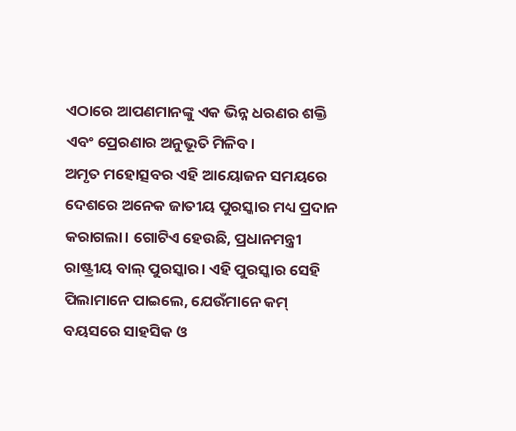ଏଠାରେ ଆପଣମାନଙ୍କୁ ଏକ ଭିନ୍ନ ଧରଣର ଶକ୍ତି ଏବଂ ପ୍ରେରଣାର ଅନୁଭୂତି ମିଳିବ।
ଅମୃତ ମହୋତ୍ସବର ଏହି ଆୟୋଜନ ସମୟରେ ଦେଶରେ ଅନେକ ଜାତୀୟ ପୁରସ୍କାର ମଧ୍ୟ ପ୍ରଦାନ କରାଗଲା। ଗୋଟିଏ ହେଉଛି, ପ୍ରଧାନମନ୍ତ୍ରୀ ରାଷ୍ଟ୍ରୀୟ ବାଲ୍ ପୁରସ୍କାର। ଏହି ପୁରସ୍କାର ସେହି ପିଲାମାନେ ପାଇଲେ, ଯେଉଁମାନେ କମ୍ ବୟସରେ ସାହସିକ ଓ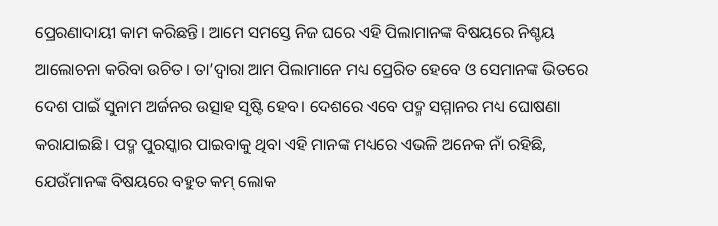ପ୍ରେରଣାଦାୟୀ କାମ କରିଛନ୍ତି। ଆମେ ସମସ୍ତେ ନିଜ ଘରେ ଏହି ପିଲାମାନଙ୍କ ବିଷୟରେ ନିଶ୍ଚୟ ଆଲୋଚନା କରିବା ଉଚିତ। ତା’ଦ୍ୱାରା ଆମ ପିଲାମାନେ ମଧ୍ୟ ପ୍ରେରିତ ହେବେ ଓ ସେମାନଙ୍କ ଭିତରେ ଦେଶ ପାଇଁ ସୁନାମ ଅର୍ଜନର ଉତ୍ସାହ ସୃଷ୍ଟି ହେବ। ଦେଶରେ ଏବେ ପଦ୍ମ ସମ୍ମାନର ମଧ୍ୟ ଘୋଷଣା କରାଯାଇଛି। ପଦ୍ମ ପୁରସ୍କାର ପାଇବାକୁ ଥିବା ଏହି ମାନଙ୍କ ମଧ୍ୟରେ ଏଭଳି ଅନେକ ନାଁ ରହିଛି, ଯେଉଁମାନଙ୍କ ବିଷୟରେ ବହୁତ କମ୍ ଲୋକ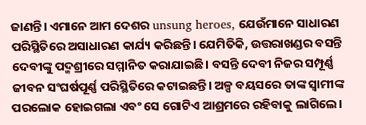ଜାଣନ୍ତି। ଏମାନେ ଆମ ଦେଶର unsung heroes, ଯେଉଁମାନେ ସାଧାରଣ ପରିସ୍ଥିତିରେ ଅସାଧାରଣ କାର୍ଯ୍ୟ କରିଛନ୍ତି। ଯେମିତିକି, ଉତ୍ତରାଖଣ୍ଡର ବସନ୍ତି ଦେବୀଙ୍କୁ ପଦ୍ମଶ୍ରୀରେ ସମ୍ମାନିତ କରାଯାଇଛି। ବସନ୍ତି ଦେବୀ ନିଜର ସମ୍ପୂର୍ଣ୍ଣ ଜୀବନ ସଂଘର୍ଷପୂର୍ଣ୍ଣ ପରିସ୍ଥିତିରେ କଟାଇଛନ୍ତି। ଅଳ୍ପ ବୟସରେ ତାଙ୍କ ସ୍ୱାମୀଙ୍କ ପରଲୋକ ହୋଇଗଲା ଏବଂ ସେ ଗୋଟିଏ ଆଶ୍ରମରେ ରହିବାକୁ ଲାଗିଲେ।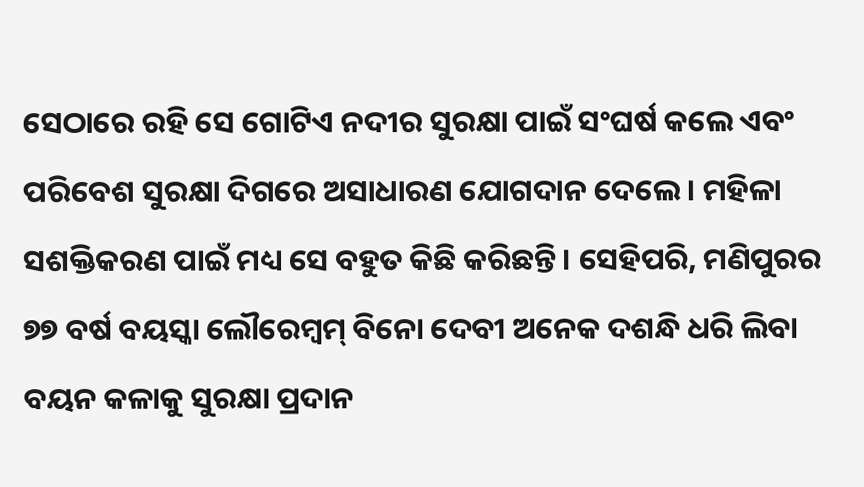ସେଠାରେ ରହି ସେ ଗୋଟିଏ ନଦୀର ସୁରକ୍ଷା ପାଇଁ ସଂଘର୍ଷ କଲେ ଏବଂ ପରିବେଶ ସୁରକ୍ଷା ଦିଗରେ ଅସାଧାରଣ ଯୋଗଦାନ ଦେଲେ। ମହିଳା ସଶକ୍ତିକରଣ ପାଇଁ ମଧ୍ୟ ସେ ବହୁତ କିଛି କରିଛନ୍ତି। ସେହିପରି, ମଣିପୁରର ୭୭ ବର୍ଷ ବୟସ୍କା ଲୌରେମ୍ବମ୍ ବିନୋ ଦେବୀ ଅନେକ ଦଶନ୍ଧି ଧରି ଲିବା ବୟନ କଳାକୁ ସୁରକ୍ଷା ପ୍ରଦାନ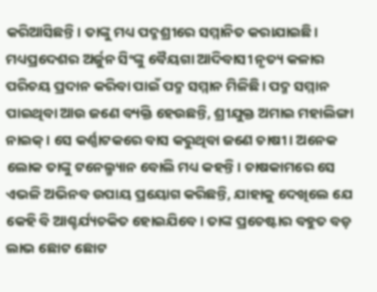କରିଆସିଛନ୍ତି। ତାଙ୍କୁ ମଧ୍ୟ ପଦ୍ମଶ୍ରୀରେ ସମ୍ମାନିତ କରାଯାଇଛି। ମଧ୍ୟପ୍ରଦେଶର ଅର୍ଜୁନ ସିଂଙ୍କୁ ବୈୟଗା ଆଦିବାସୀ ନୃତ୍ୟ କଳାର ପରିଚୟ ପ୍ରଦାନ କରିବା ପାଇଁ ପଦ୍ମ ସମ୍ମାନ ମିଳିଛି। ପଦ୍ମ ସମ୍ମାନ ପାଇଥିବା ଆଉ ଜଣେ ବ୍ୟକ୍ତି ହେଉଛନ୍ତି, ଶ୍ରୀଯୁକ୍ତ ଅମାଇ ମହାଲିଙ୍ଗା ନାଇକ୍। ସେ କର୍ଣ୍ଣାଟକରେ ବାସ କରୁଥିବା ଜଣେ ଚାଷୀ। ଅନେକ ଲୋକ ତାଙ୍କୁ ଟନେଲ୍ମ୍ୟାନ ବୋଲି ମଧ୍ୟ କହନ୍ତି। ଚାଷକାମରେ ସେ ଏଭଳି ଅଭିନବ ଉପାୟ ପ୍ରୟୋଗ କରିଛନ୍ତି, ଯାହାକୁ ଦେଖିଲେ ଯେ କେହି ବି ଆଶ୍ଚର୍ଯ୍ୟଚକିତ ହୋଇଯିବେ। ତାଙ୍କ ପ୍ରଚେଷ୍ଟାର ବହୁତ ବଡ଼ ଲାଭ ଛୋଟ ଛୋଟ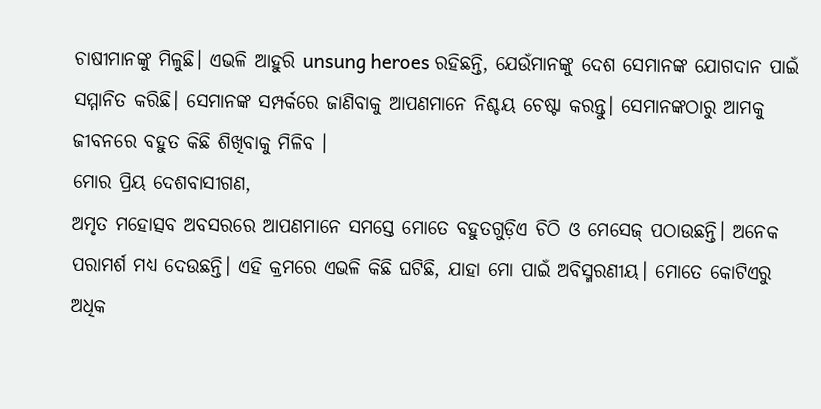ଚାଷୀମାନଙ୍କୁ ମିଳୁଛି। ଏଭଳି ଆହୁରି unsung heroes ରହିଛନ୍ତି, ଯେଉଁମାନଙ୍କୁ ଦେଶ ସେମାନଙ୍କ ଯୋଗଦାନ ପାଇଁ ସମ୍ମାନିତ କରିଛି। ସେମାନଙ୍କ ସମ୍ପର୍କରେ ଜାଣିବାକୁ ଆପଣମାନେ ନିଶ୍ଚୟ ଚେଷ୍ଟା କରନ୍ତୁ। ସେମାନଙ୍କଠାରୁ ଆମକୁ ଜୀବନରେ ବହୁତ କିଛି ଶିଖିବାକୁ ମିଳିବ ।
ମୋର ପ୍ରିୟ ଦେଶବାସୀଗଣ,
ଅମୃତ ମହୋତ୍ସବ ଅବସରରେ ଆପଣମାନେ ସମସ୍ତେ ମୋତେ ବହୁତଗୁଡ଼ିଏ ଚିଠି ଓ ମେସେଜ୍ ପଠାଉଛନ୍ତି। ଅନେକ ପରାମର୍ଶ ମଧ୍ୟ ଦେଉଛନ୍ତି। ଏହି କ୍ରମରେ ଏଭଳି କିଛି ଘଟିଛି, ଯାହା ମୋ ପାଇଁ ଅବିସ୍ମରଣୀୟ। ମୋତେ କୋଟିଏରୁ ଅଧିକ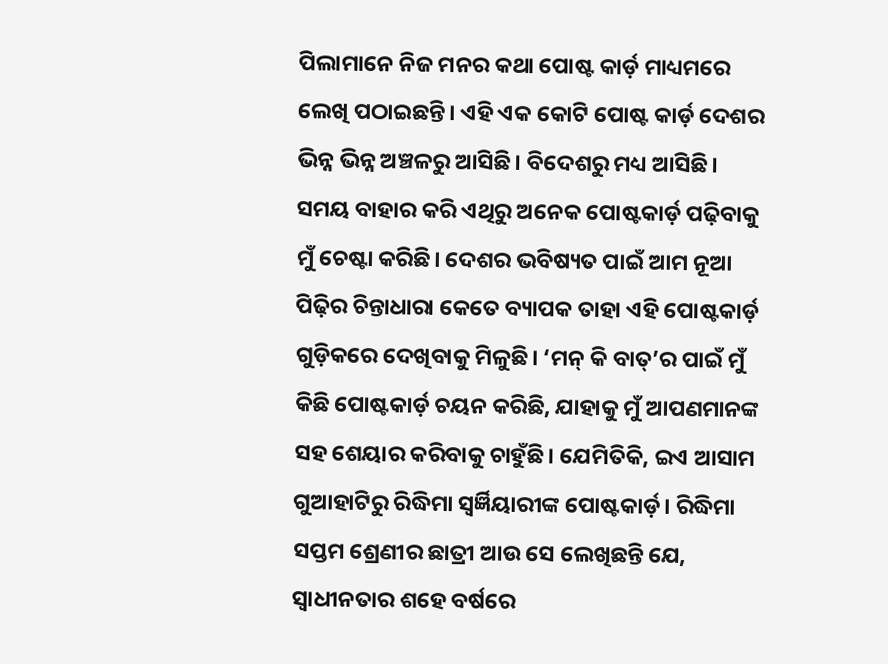ପିଲାମାନେ ନିଜ ମନର କଥା ପୋଷ୍ଟ କାର୍ଡ଼ ମାଧ୍ୟମରେ ଲେଖି ପଠାଇଛନ୍ତି। ଏହି ଏକ କୋଟି ପୋଷ୍ଟ କାର୍ଡ଼ ଦେଶର ଭିନ୍ନ ଭିନ୍ନ ଅଞ୍ଚଳରୁ ଆସିଛି। ବିଦେଶରୁ ମଧ୍ୟ ଆସିଛି। ସମୟ ବାହାର କରି ଏଥିରୁ ଅନେକ ପୋଷ୍ଟକାର୍ଡ଼ ପଢ଼ିବାକୁ ମୁଁ ଚେଷ୍ଟା କରିଛି। ଦେଶର ଭବିଷ୍ୟତ ପାଇଁ ଆମ ନୂଆ ପିଢ଼ିର ଚିନ୍ତାଧାରା କେତେ ବ୍ୟାପକ ତାହା ଏହି ପୋଷ୍ଟକାର୍ଡ଼ ଗୁଡ଼ିକରେ ଦେଖିବାକୁ ମିଳୁଛି। ‘ମନ୍ କି ବାତ୍’ର ପାଇଁ ମୁଁ କିଛି ପୋଷ୍ଟକାର୍ଡ଼ ଚୟନ କରିଛି, ଯାହାକୁ ମୁଁ ଆପଣମାନଙ୍କ ସହ ଶେୟାର କରିବାକୁ ଚାହୁଁଛି। ଯେମିତିକି, ଇଏ ଆସାମ ଗୁଆହାଟିରୁ ରିଦ୍ଧିମା ସ୍ୱର୍ଜ୍ଞିୟାରୀଙ୍କ ପୋଷ୍ଟକାର୍ଡ଼। ରିଦ୍ଧିମା ସପ୍ତମ ଶ୍ରେଣୀର ଛାତ୍ରୀ ଆଉ ସେ ଲେଖିଛନ୍ତି ଯେ, ସ୍ୱାଧୀନତାର ଶହେ ବର୍ଷରେ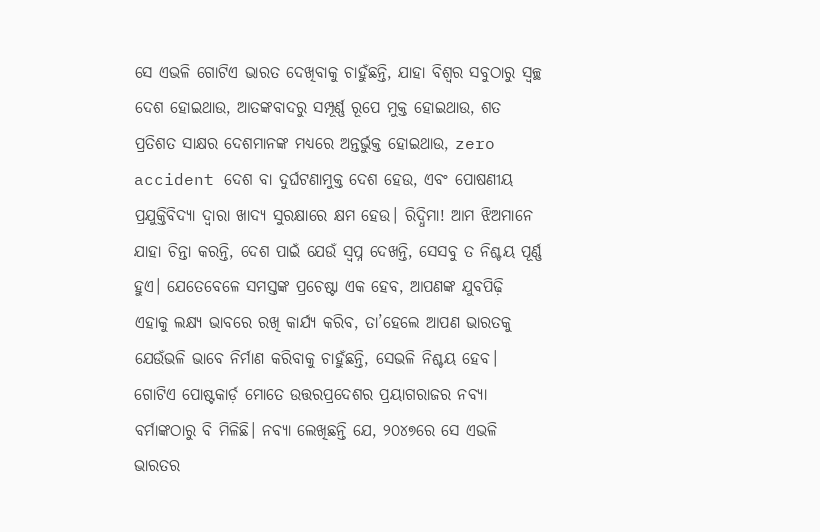ସେ ଏଭଳି ଗୋଟିଏ ଭାରତ ଦେଖିବାକୁ ଚାହୁଁଛନ୍ତି, ଯାହା ବିଶ୍ୱର ସବୁଠାରୁ ସ୍ୱଚ୍ଛ ଦେଶ ହୋଇଥାଉ, ଆତଙ୍କବାଦରୁ ସମ୍ପୂର୍ଣ୍ଣ ରୂପେ ମୁକ୍ତ ହୋଇଥାଉ, ଶତ ପ୍ରତିଶତ ସାକ୍ଷର ଦେଶମାନଙ୍କ ମଧ୍ୟରେ ଅନ୍ତର୍ଭୁକ୍ତ ହୋଇଥାଉ, zero accident ଦେଶ ବା ଦୁର୍ଘଟଣାମୁକ୍ତ ଦେଶ ହେଉ, ଏବଂ ପୋଷଣୀୟ ପ୍ରଯୁକ୍ତିବିଦ୍ୟା ଦ୍ୱାରା ଖାଦ୍ୟ ସୁରକ୍ଷାରେ କ୍ଷମ ହେଉ। ରିଦ୍ଧିମା! ଆମ ଝିଅମାନେ ଯାହା ଚିନ୍ତା କରନ୍ତି, ଦେଶ ପାଇଁ ଯେଉଁ ସ୍ୱପ୍ନ ଦେଖନ୍ତି, ସେସବୁ ତ ନିଶ୍ଚୟ ପୂର୍ଣ୍ଣ ହୁଏ। ଯେତେବେଳେ ସମସ୍ତଙ୍କ ପ୍ରଚେଷ୍ଟା ଏକ ହେବ, ଆପଣଙ୍କ ଯୁବପିଢ଼ି ଏହାକୁ ଲକ୍ଷ୍ୟ ଭାବରେ ରଖି କାର୍ଯ୍ୟ କରିବ, ତା’ହେଲେ ଆପଣ ଭାରତକୁ ଯେଉଁଭଳି ଭାବେ ନିର୍ମାଣ କରିବାକୁ ଚାହୁଁଛନ୍ତି, ସେଭଳି ନିଶ୍ଚୟ ହେବ। ଗୋଟିଏ ପୋଷ୍ଟକାର୍ଡ଼ ମୋତେ ଉତ୍ତରପ୍ରଦେଶର ପ୍ରୟାଗରାଜର ନବ୍ୟା ବର୍ମାଙ୍କଠାରୁ ବି ମିଳିଛି। ନବ୍ୟା ଲେଖିଛନ୍ତି ଯେ, ୨୦୪୭ରେ ସେ ଏଭଳି ଭାରତର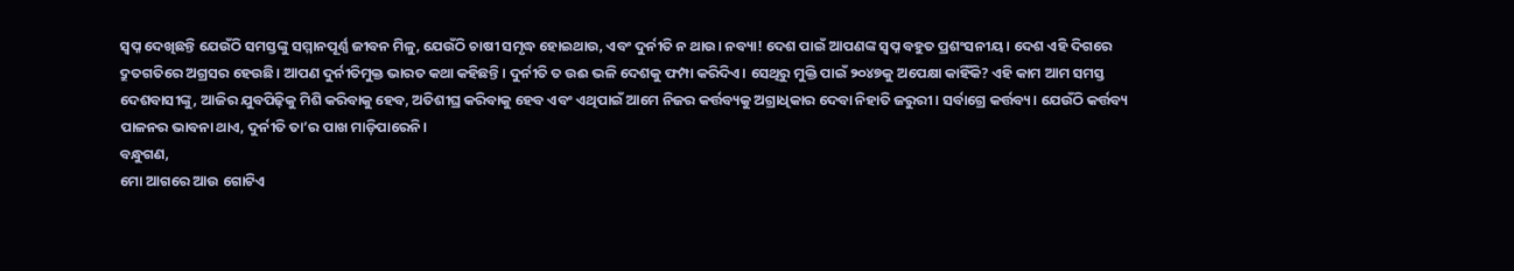ସ୍ୱପ୍ନ ଦେଖିଛନ୍ତି ଯେଉଁଠି ସମସ୍ତଙ୍କୁ ସମ୍ମାନପୂର୍ଣ୍ଣ ଜୀବନ ମିଳୁ, ଯେଉଁଠି ଚାଷୀ ସମୃଦ୍ଧ ହୋଇଥାଉ, ଏବଂ ଦୁର୍ନୀତି ନ ଥାଉ। ନବ୍ୟା! ଦେଶ ପାଇଁ ଆପଣଙ୍କ ସ୍ୱପ୍ନ ବହୁତ ପ୍ରଶଂସନୀୟ । ଦେଶ ଏହି ଦିଗରେ ଦ୍ରୁତଗତିରେ ଅଗ୍ରସର ହେଉଛି। ଆପଣ ଦୁର୍ନୀତିମୁକ୍ତ ଭାରତ କଥା କହିଛନ୍ତି। ଦୁର୍ନୀତି ତ ଉଈ ଭଳି ଦେଶକୁ ଫମ୍ପା କରିଦିଏ। ସେଥିରୁ ମୁକ୍ତି ପାଇଁ ୨୦୪୭କୁ ଅପେକ୍ଷା କାହିଁକି? ଏହି କାମ ଆମ ସମସ୍ତ ଦେଶବାସୀଙ୍କୁ, ଆଜିର ଯୁବପିଢ଼ିକୁ ମିଶି କରିବାକୁ ହେବ, ଅତିଶୀଘ୍ର କରିବାକୁ ହେବ ଏବଂ ଏଥିପାଇଁ ଆମେ ନିଜର କର୍ତ୍ତବ୍ୟକୁ ଅଗ୍ରାଧିକାର ଦେବା ନିହାତି ଜରୁରୀ। ସର୍ବାଗ୍ରେ କର୍ତ୍ତବ୍ୟ। ଯେଉଁଠି କର୍ତ୍ତବ୍ୟ ପାଳନର ଭାବନା ଥାଏ, ଦୁର୍ନୀତି ତା’ର ପାଖ ମାଡ଼ିପାରେନି।
ବନ୍ଧୁଗଣ,
ମୋ ଆଗରେ ଆଉ ଗୋଟିଏ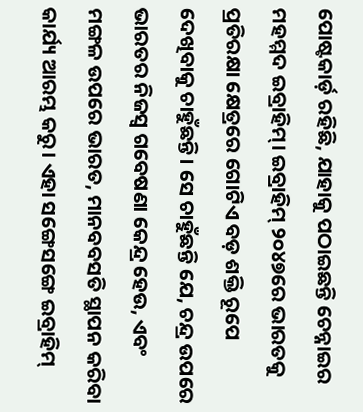ପୋଷ୍ଟକାର୍ଡ଼ ରହିଛି, ଯାହାକୁ ପଠାଇଛନ୍ତି ଚେନ୍ନାଇର ମହମ୍ମଦ ଇବ୍ରାହିମ୍। ଇବ୍ରାହିମ୍ ୨୦୪୭ରେ ଭାରତକୁ ପ୍ରତିରକ୍ଷା କ୍ଷେତ୍ରରେ ଗୋଟିଏ ବଡ଼ ଶକ୍ତି ରୂପେ ଦେଖିବାକୁ ଚାହୁଁଛନ୍ତି। ସେ ଚାହୁଁଛନ୍ତି ଯେ, ଚନ୍ଦ୍ର ଉପରେ ଭାରତର ନିଜସ୍ୱ ଗବେଷଣା କେନ୍ଦ୍ର ହେଉ, ଏବଂ ମଙ୍ଗଳ ଉପରେ ଭାରତ, ମାନବବସତି ସ୍ଥାପନ କରିବା କାର୍ଯ୍ୟ ଆରମ୍ଭ କରୁ। ଏହା ସଙ୍ଗେସଙ୍ଗେ ଇବ୍ରାହିମ୍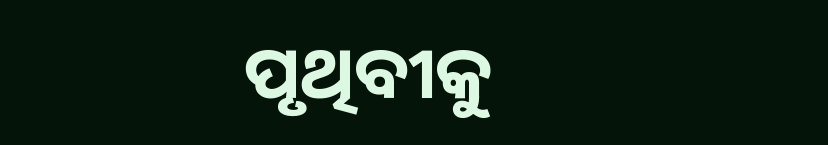ପୃଥିବୀକୁ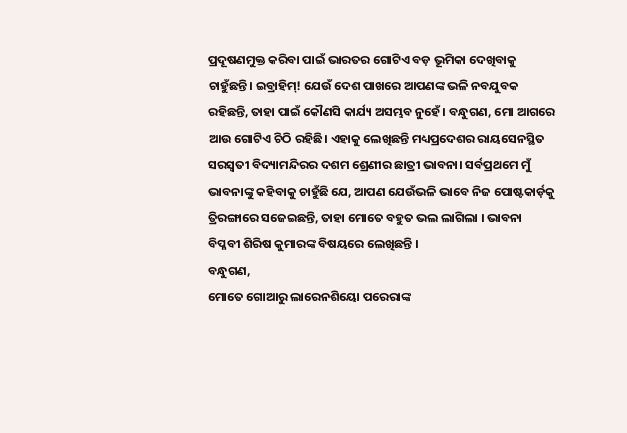ପ୍ରଦୂଷଣମୁକ୍ତ କରିବା ପାଇଁ ଭାରତର ଗୋଟିଏ ବଡ଼ ଭୂମିକା ଦେଖିବାକୁ ଚାହୁଁଛନ୍ତି। ଇବ୍ରାହିମ୍! ଯେଉଁ ଦେଶ ପାଖରେ ଆପଣଙ୍କ ଭଳି ନବଯୁବକ ରହିଛନ୍ତି, ତାହା ପାଇଁ କୌଣସି କାର୍ଯ୍ୟ ଅସମ୍ଭବ ନୁହେଁ। ବନ୍ଧୁଗଣ, ମୋ ଆଗରେ ଆଉ ଗୋଟିଏ ଚିଠି ରହିଛି। ଏହାକୁ ଲେଖିଛନ୍ତି ମଧ୍ୟପ୍ରଦେଶର ରାୟସେନସ୍ଥିତ ସରସ୍ୱତୀ ବିଦ୍ୟାମନ୍ଦିରର ଦଶମ ଶ୍ରେଣୀର ଛାତ୍ରୀ ଭାବନା। ସର୍ବପ୍ରଥମେ ମୁଁ ଭାବନାଙ୍କୁ କହିବାକୁ ଚାହୁଁଛି ଯେ, ଆପଣ ଯେଉଁଭଳି ଭାବେ ନିଜ ପୋଷ୍ଟକାର୍ଡ଼କୁ ତ୍ରିରଙ୍ଗାରେ ସଜେଇଛନ୍ତି, ତାହା ମୋତେ ବହୁତ ଭଲ ଲାଗିଲା । ଭାବନା ବିପ୍ଳବୀ ଶିରିଷ କୁମାରଙ୍କ ବିଷୟରେ ଲେଖିଛନ୍ତି ।
ବନ୍ଧୁଗଣ,
ମୋତେ ଗୋଆରୁ ଲାରେନଶିୟୋ ପରେରାଙ୍କ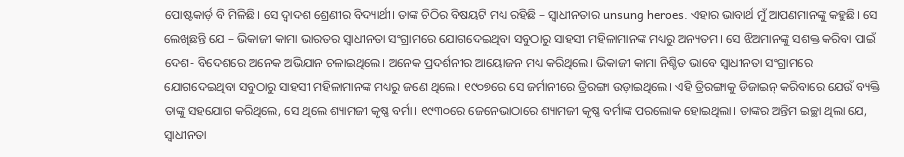ପୋଷ୍ଟକାର୍ଡ଼ ବି ମିଳିଛି। ସେ ଦ୍ୱାଦଶ ଶ୍ରେଣୀର ବିଦ୍ୟାର୍ଥୀ। ତାଙ୍କ ଚିଠିର ବିଷୟଟି ମଧ୍ୟ ରହିଛି – ସ୍ୱାଧୀନତାର unsung heroes. ଏହାର ଭାବାର୍ଥ ମୁଁ ଆପଣମାନଙ୍କୁ କହୁଛି। ସେ ଲେଖିଛନ୍ତି ଯେ – ଭିକାଜୀ କାମା ଭାରତର ସ୍ୱାଧୀନତା ସଂଗ୍ରାମରେ ଯୋଗଦେଇଥିବା ସବୁଠାରୁ ସାହସୀ ମହିଳାମାନଙ୍କ ମଧ୍ୟରୁ ଅନ୍ୟତମ। ସେ ଝିଅମାନଙ୍କୁ ସଶକ୍ତ କରିବା ପାଇଁ ଦେଶ- ବିଦେଶରେ ଅନେକ ଅଭିଯାନ ଚଳାଇଥିଲେ। ଅନେକ ପ୍ରଦର୍ଶନୀର ଆୟୋଜନ ମଧ୍ୟ କରିଥିଲେ। ଭିକାଜୀ କାମା ନିଶ୍ଚିତ ଭାବେ ସ୍ୱାଧୀନତା ସଂଗ୍ରାମରେ ଯୋଗଦେଇଥିବା ସବୁଠାରୁ ସାହସୀ ମହିଳାମାନଙ୍କ ମଧ୍ୟରୁ ଜଣେ ଥିଲେ। ୧୯୦୭ରେ ସେ ଜର୍ମାନୀରେ ତ୍ରିରଙ୍ଗା ଉଡ଼ାଇଥିଲେ। ଏହି ତ୍ରିରଙ୍ଗାକୁ ଡିଜାଇନ୍ କରିବାରେ ଯେଉଁ ବ୍ୟକ୍ତି ତାଙ୍କୁ ସହଯୋଗ କରିଥିଲେ, ସେ ଥିଲେ ଶ୍ୟାମଜୀ କୃଷ୍ଣ ବର୍ମା। ୧୯୩୦ରେ ଜେନେଭାଠାରେ ଶ୍ୟାମଜୀ କୃଷ୍ଣ ବର୍ମାଙ୍କ ପରଲୋକ ହୋଇଥିଲା। ତାଙ୍କର ଅନ୍ତିମ ଇଚ୍ଛା ଥିଲା ଯେ, ସ୍ୱାଧୀନତା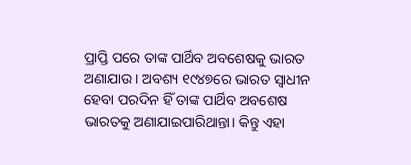ପ୍ରାପ୍ତି ପରେ ତାଙ୍କ ପାର୍ଥିବ ଅବଶେଷକୁ ଭାରତ ଅଣାଯାଉ। ଅବଶ୍ୟ ୧୯୪୭ରେ ଭାରତ ସ୍ୱାଧୀନ ହେବା ପରଦିନ ହିଁ ତାଙ୍କ ପାର୍ଥିବ ଅବଶେଷ ଭାରତକୁ ଅଣାଯାଇପାରିଥାନ୍ତା। କିନ୍ତୁ ଏହା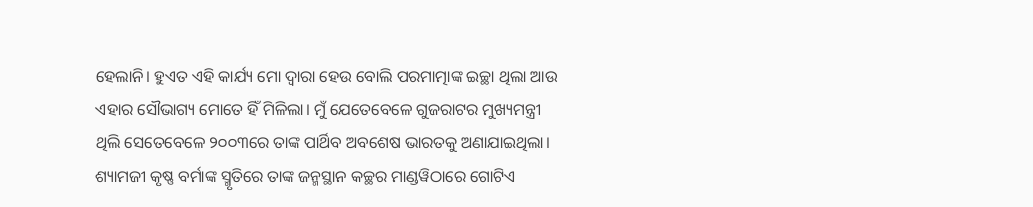ହେଲାନି। ହୁଏତ ଏହି କାର୍ଯ୍ୟ ମୋ ଦ୍ୱାରା ହେଉ ବୋଲି ପରମାତ୍ମାଙ୍କ ଇଚ୍ଛା ଥିଲା ଆଉ ଏହାର ସୌଭାଗ୍ୟ ମୋତେ ହିଁ ମିଳିଲା। ମୁଁ ଯେତେବେଳେ ଗୁଜରାଟର ମୁଖ୍ୟମନ୍ତ୍ରୀ ଥିଲି ସେତେବେଳେ ୨୦୦୩ରେ ତାଙ୍କ ପାର୍ଥିବ ଅବଶେଷ ଭାରତକୁ ଅଣାଯାଇଥିଲା। ଶ୍ୟାମଜୀ କୃଷ୍ଣ ବର୍ମାଙ୍କ ସ୍ମୃତିରେ ତାଙ୍କ ଜନ୍ମସ୍ଥାନ କଚ୍ଛର ମାଣ୍ଡୱିଠାରେ ଗୋଟିଏ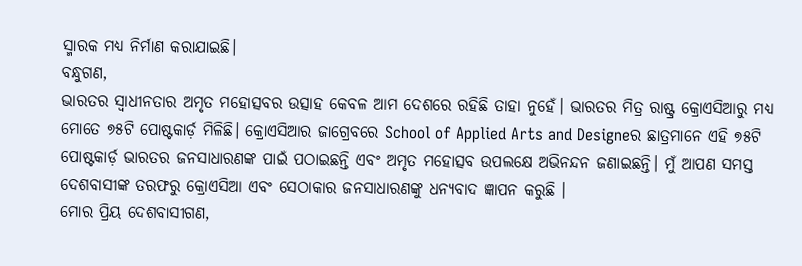ସ୍ମାରକ ମଧ୍ୟ ନିର୍ମାଣ କରାଯାଇଛି।
ବନ୍ଧୁଗଣ,
ଭାରତର ସ୍ୱାଧୀନତାର ଅମୃତ ମହୋତ୍ସବର ଉତ୍ସାହ କେବଳ ଆମ ଦେଶରେ ରହିଛି ତାହା ନୁହେଁ। ଭାରତର ମିତ୍ର ରାଷ୍ଟ୍ର କ୍ରୋଏସିଆରୁ ମଧ୍ୟ ମୋତେ ୭୫ଟି ପୋଷ୍ଟକାର୍ଡ଼ ମିଳିଛି। କ୍ରୋଏସିଆର ଜାଗ୍ରେବରେ School of Applied Arts and Designeର ଛାତ୍ରମାନେ ଏହି ୭୫ଟି ପୋଷ୍ଟକାର୍ଡ଼ ଭାରତର ଜନସାଧାରଣଙ୍କ ପାଇଁ ପଠାଇଛନ୍ତି ଏବଂ ଅମୃତ ମହୋତ୍ସବ ଉପଲକ୍ଷେ ଅଭିନନ୍ଦନ ଜଣାଇଛନ୍ତି। ମୁଁ ଆପଣ ସମସ୍ତ ଦେଶବାସୀଙ୍କ ତରଫରୁ କ୍ରୋଏସିଆ ଏବଂ ସେଠାକାର ଜନସାଧାରଣଙ୍କୁ ଧନ୍ୟବାଦ ଜ୍ଞାପନ କରୁଛି ।
ମୋର ପ୍ରିୟ ଦେଶବାସୀଗଣ,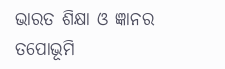ଭାରତ ଶିକ୍ଷା ଓ ଜ୍ଞାନର ତପୋଭୂମି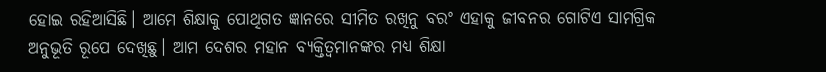ହୋଇ ରହିଆସିଛି। ଆମେ ଶିକ୍ଷାକୁ ପୋଥିଗତ ଜ୍ଞାନରେ ସୀମିତ ରଖିନୁ ବରଂ ଏହାକୁ ଜୀବନର ଗୋଟିଏ ସାମଗ୍ରିକ ଅନୁଭୂତି ରୂପେ ଦେଖିଛୁ। ଆମ ଦେଶର ମହାନ ବ୍ୟକ୍ତିତ୍ୱମାନଙ୍କର ମଧ୍ୟ ଶିକ୍ଷା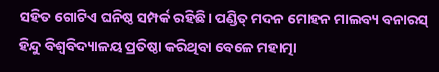ସହିତ ଗୋଟିଏ ଘନିଷ୍ଠ ସମ୍ପର୍କ ରହିଛି। ପଣ୍ଡିତ୍ ମଦନ ମୋହନ ମାଲବ୍ୟ ବନାରସ୍ ହିନ୍ଦୁ ବିଶ୍ୱବିଦ୍ୟାଳୟ ପ୍ରତିଷ୍ଠା କରିଥିବା ବେଳେ ମହାତ୍ମା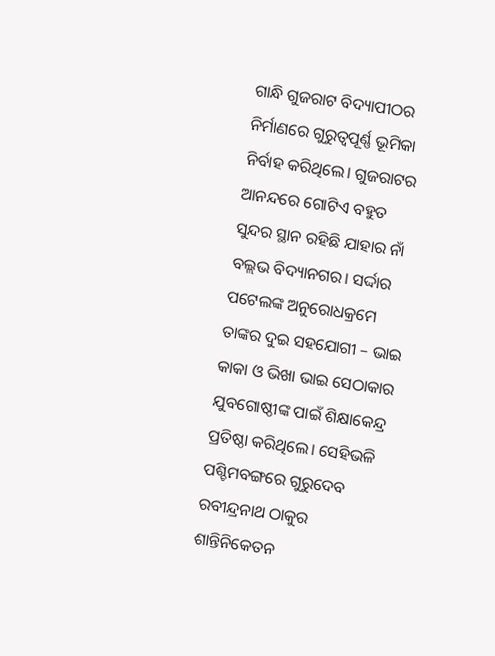ଗାନ୍ଧି ଗୁଜରାଟ ବିଦ୍ୟାପୀଠର ନିର୍ମାଣରେ ଗୁରୁତ୍ୱପୂର୍ଣ୍ଣ ଭୂମିକା ନିର୍ବାହ କରିଥିଲେ। ଗୁଜରାଟର ଆନନ୍ଦରେ ଗୋଟିଏ ବହୁତ ସୁନ୍ଦର ସ୍ଥାନ ରହିଛି ଯାହାର ନାଁ ବଲ୍ଲଭ ବିଦ୍ୟାନଗର। ସର୍ଦ୍ଦାର ପଟେଲଙ୍କ ଅନୁରୋଧକ୍ରମେ ତାଙ୍କର ଦୁଇ ସହଯୋଗୀ – ଭାଇ କାକା ଓ ଭିଖା ଭାଇ ସେଠାକାର ଯୁବଗୋଷ୍ଠୀଙ୍କ ପାଇଁ ଶିକ୍ଷାକେନ୍ଦ୍ର ପ୍ରତିଷ୍ଠା କରିଥିଲେ। ସେହିଭଳି ପଶ୍ଚିମବଙ୍ଗରେ ଗୁରୁଦେବ ରବୀନ୍ଦ୍ରନାଥ ଠାକୁର ଶାନ୍ତିନିକେତନ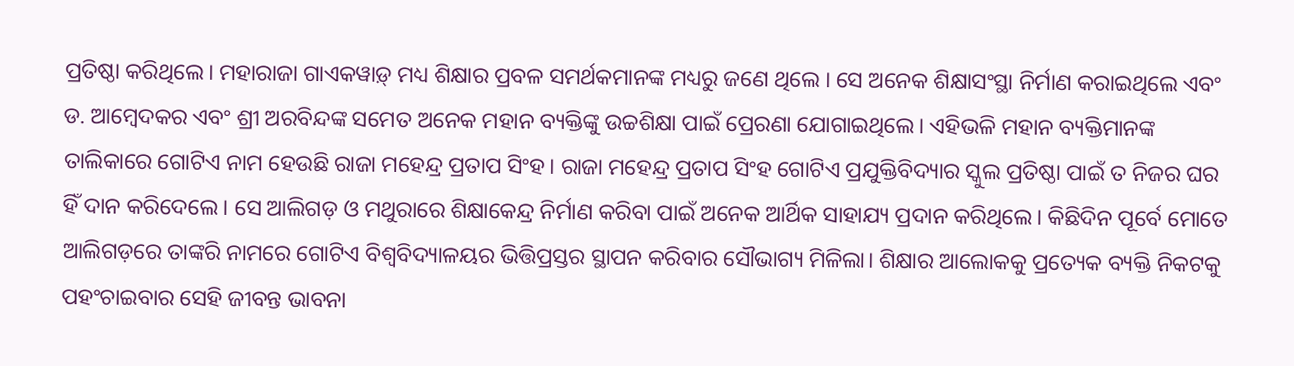ପ୍ରତିଷ୍ଠା କରିଥିଲେ। ମହାରାଜା ଗାଏକୱାଡ଼୍ ମଧ୍ୟ ଶିକ୍ଷାର ପ୍ରବଳ ସମର୍ଥକମାନଙ୍କ ମଧ୍ୟରୁ ଜଣେ ଥିଲେ । ସେ ଅନେକ ଶିକ୍ଷାସଂସ୍ଥା ନିର୍ମାଣ କରାଇଥିଲେ ଏବଂ ଡ. ଆମ୍ବେଦକର ଏବଂ ଶ୍ରୀ ଅରବିନ୍ଦଙ୍କ ସମେତ ଅନେକ ମହାନ ବ୍ୟକ୍ତିଙ୍କୁ ଉଚ୍ଚଶିକ୍ଷା ପାଇଁ ପ୍ରେରଣା ଯୋଗାଇଥିଲେ। ଏହିଭଳି ମହାନ ବ୍ୟକ୍ତିମାନଙ୍କ ତାଲିକାରେ ଗୋଟିଏ ନାମ ହେଉଛି ରାଜା ମହେନ୍ଦ୍ର ପ୍ରତାପ ସିଂହ। ରାଜା ମହେନ୍ଦ୍ର ପ୍ରତାପ ସିଂହ ଗୋଟିଏ ପ୍ରଯୁକ୍ତିବିଦ୍ୟାର ସ୍କୁଲ ପ୍ରତିଷ୍ଠା ପାଇଁ ତ ନିଜର ଘର ହିଁ ଦାନ କରିଦେଲେ। ସେ ଆଲିଗଡ଼ ଓ ମଥୁରାରେ ଶିକ୍ଷାକେନ୍ଦ୍ର ନିର୍ମାଣ କରିବା ପାଇଁ ଅନେକ ଆର୍ଥିକ ସାହାଯ୍ୟ ପ୍ରଦାନ କରିଥିଲେ। କିଛିଦିନ ପୂର୍ବେ ମୋତେ ଆଲିଗଡ଼ରେ ତାଙ୍କରି ନାମରେ ଗୋଟିଏ ବିଶ୍ୱବିଦ୍ୟାଳୟର ଭିତ୍ତିପ୍ରସ୍ତର ସ୍ଥାପନ କରିବାର ସୌଭାଗ୍ୟ ମିଳିଲା। ଶିକ୍ଷାର ଆଲୋକକୁ ପ୍ରତ୍ୟେକ ବ୍ୟକ୍ତି ନିକଟକୁ ପହଂଚାଇବାର ସେହି ଜୀବନ୍ତ ଭାବନା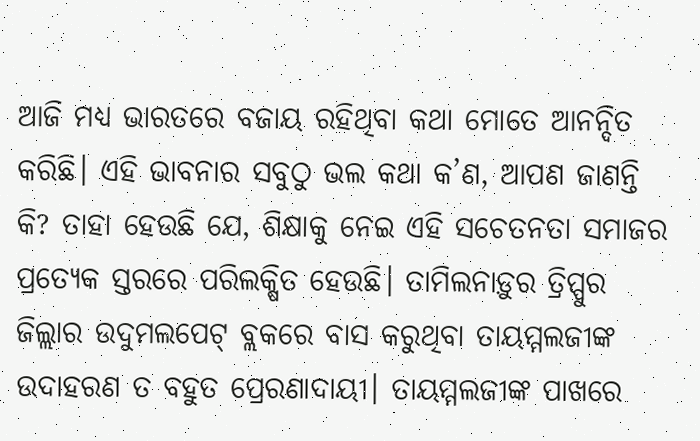ଆଜି ମଧ୍ୟ ଭାରତରେ ବଜାୟ ରହିଥିବା କଥା ମୋତେ ଆନନ୍ଦିତ କରିଛି। ଏହି ଭାବନାର ସବୁଠୁ ଭଲ କଥା କ’ଣ, ଆପଣ ଜାଣନ୍ତି କି? ତାହା ହେଉଛି ଯେ, ଶିକ୍ଷାକୁ ନେଇ ଏହି ସଚେତନତା ସମାଜର ପ୍ରତ୍ୟେକ ସ୍ତରରେ ପରିଲକ୍ଷିତ ହେଉଛି। ତାମିଲନାଡ଼ୁର ତ୍ରିପ୍ପୁର ଜିଲ୍ଲାର ଉଦୁମଲପେଟ୍ ବ୍ଲକରେ ବାସ କରୁଥିବା ତାୟମ୍ମଲଜୀଙ୍କ ଉଦାହରଣ ତ ବହୁତ ପ୍ରେରଣାଦାୟୀ। ତାୟମ୍ମଲଜୀଙ୍କ ପାଖରେ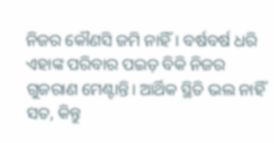ନିଜର କୌଣସି ଜମି ନାହିଁ। ବର୍ଷବର୍ଷ ଧରି ଏହାଙ୍କ ପରିବାର ପଇଡ଼ ବିକି ନିଜର ଗୁଜରାଣ ମେଣ୍ଟାନ୍ତି। ଆର୍ଥିକ ସ୍ଥିତି ଭଲ ନାହିଁ ସତ, କିନ୍ତୁ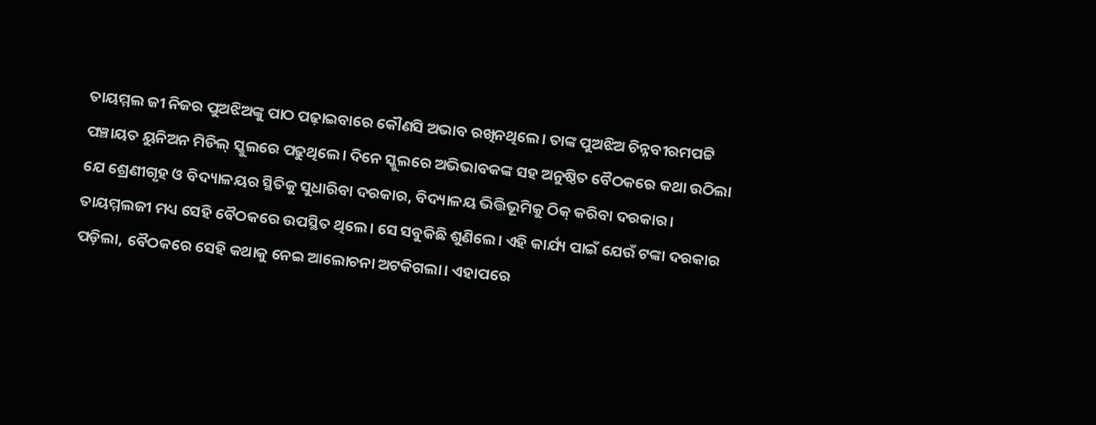ତାୟମ୍ମଲ ଜୀ ନିଜର ପୁଅଝିଅଙ୍କୁ ପାଠ ପଢ଼ାଇବାରେ କୌଣସି ଅଭାବ ରଖିନଥିଲେ। ତାଙ୍କ ପୁଅଝିଅ ଚିନ୍ନବୀରମପଟ୍ଟି ପଞ୍ଚାୟତ ୟୁନିଅନ ମିଡିଲ୍ ସ୍କୁଲରେ ପଢୁଥିଲେ। ଦିନେ ସ୍କୁଲରେ ଅଭିଭାବକଙ୍କ ସହ ଅନୁଷ୍ଠିତ ବୈଠକରେ କଥା ଉଠିଲା ଯେ ଶ୍ରେଣୀଗୃହ ଓ ବିଦ୍ୟାଳୟର ସ୍ଥିତିକୁ ସୁଧାରିବା ଦରକାର, ବିଦ୍ୟାଳୟ ଭିତ୍ତିଭୂମିକୁ ଠିକ୍ କରିବା ଦରକାର। ତାୟମ୍ମଲଜୀ ମଧ୍ୟ ସେହି ବୈଠକରେ ଉପସ୍ଥିତ ଥିଲେ। ସେ ସବୁକିଛି ଶୁଣିଲେ। ଏହି କାର୍ଯ୍ୟ ପାଇଁ ଯେଉଁ ଟଙ୍କା ଦରକାର ପଡ଼ିଲା, ବୈଠକରେ ସେହି କଥାକୁ ନେଇ ଆଲୋଚନା ଅଟକିଗଲା। ଏହାପରେ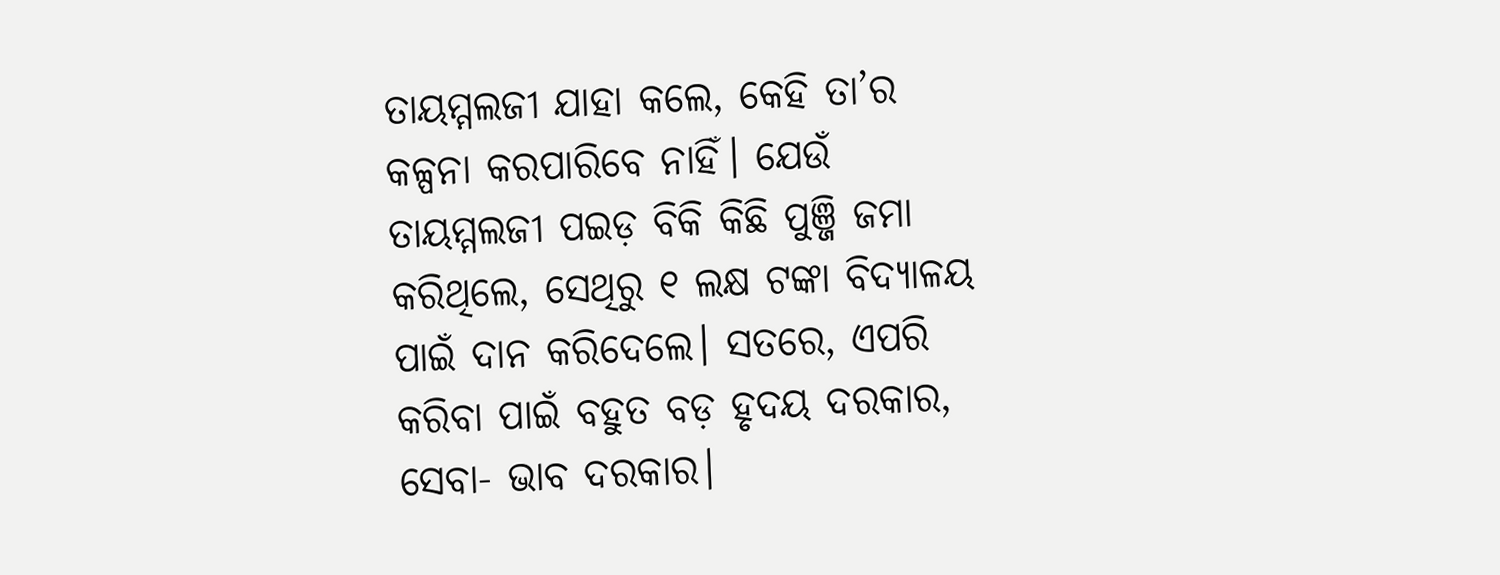ତାୟମ୍ମଲଜୀ ଯାହା କଲେ, କେହି ତା’ର କଳ୍ପନା କରପାରିବେ ନାହିଁ। ଯେଉଁ ତାୟମ୍ମଲଜୀ ପଇଡ଼ ବିକି କିଛି ପୁଞ୍ଜି ଜମା କରିଥିଲେ, ସେଥିରୁ ୧ ଲକ୍ଷ ଟଙ୍କା ବିଦ୍ୟାଳୟ ପାଇଁ ଦାନ କରିଦେଲେ। ସତରେ, ଏପରି କରିବା ପାଇଁ ବହୁତ ବଡ଼ ହୃଦୟ ଦରକାର, ସେବା- ଭାବ ଦରକାର।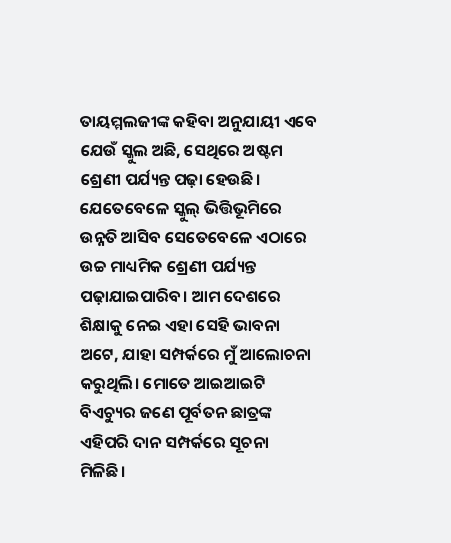ତାୟମ୍ମଲଜୀଙ୍କ କହିବା ଅନୁଯାୟୀ ଏବେ ଯେଉଁ ସ୍କୁଲ ଅଛି, ସେଥିରେ ଅଷ୍ଟମ ଶ୍ରେଣୀ ପର୍ଯ୍ୟନ୍ତ ପଢ଼ା ହେଉଛି। ଯେତେବେଳେ ସ୍କୁଲ୍ ଭିତ୍ତିଭୂମିରେ ଉନ୍ନତି ଆସିବ ସେତେବେଳେ ଏଠାରେ ଉଚ୍ଚ ମାଧ୍ୟମିକ ଶ୍ରେଣୀ ପର୍ଯ୍ୟନ୍ତ ପଢ଼ାଯାଇପାରିବ। ଆମ ଦେଶରେ ଶିକ୍ଷାକୁ ନେଇ ଏହା ସେହି ଭାବନା ଅଟେ, ଯାହା ସମ୍ପର୍କରେ ମୁଁ ଆଲୋଚନା କରୁଥିଲି। ମୋତେ ଆଇଆଇଟି ବିଏଚ୍ୟୁର ଜଣେ ପୂର୍ବତନ ଛାତ୍ରଙ୍କ ଏହିପରି ଦାନ ସମ୍ପର୍କରେ ସୂଚନା ମିଳିଛି।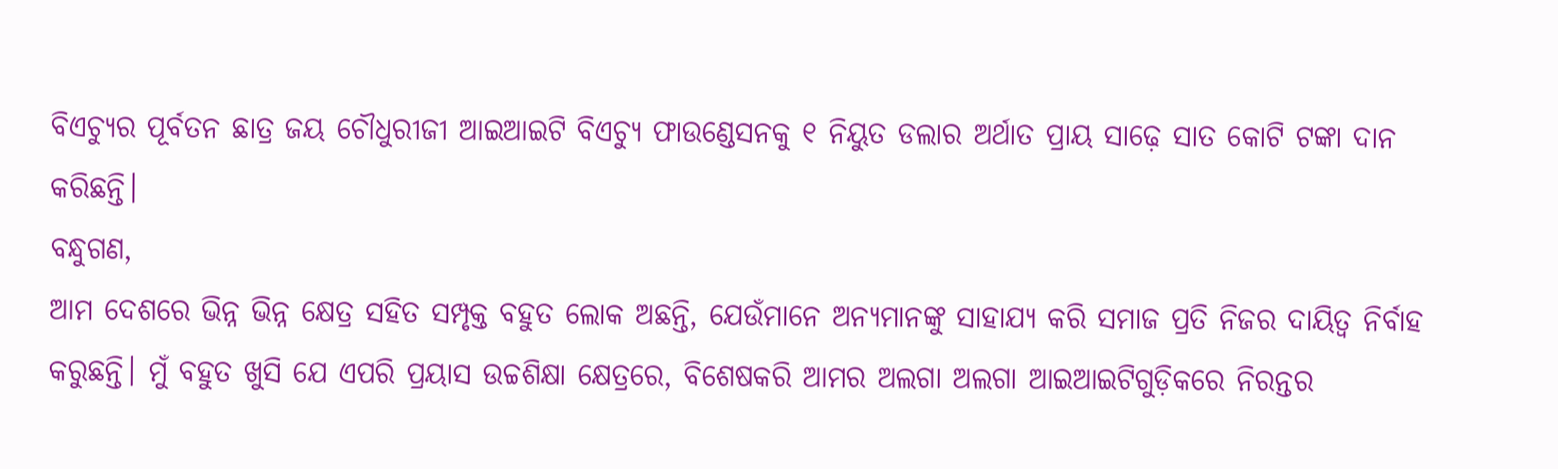ବିଏଚ୍ୟୁର ପୂର୍ବତନ ଛାତ୍ର ଜୟ ଚୌଧୁରୀଜୀ ଆଇଆଇଟି ବିଏଚ୍ୟୁ ଫାଉଣ୍ଡେସନକୁ ୧ ନିୟୁତ ଡଲାର ଅର୍ଥାତ ପ୍ରାୟ ସାଢ଼େ ସାତ କୋଟି ଟଙ୍କା ଦାନ କରିଛନ୍ତି।
ବନ୍ଧୁଗଣ,
ଆମ ଦେଶରେ ଭିନ୍ନ ଭିନ୍ନ କ୍ଷେତ୍ର ସହିତ ସମ୍ପୃକ୍ତ ବହୁତ ଲୋକ ଅଛନ୍ତି, ଯେଉଁମାନେ ଅନ୍ୟମାନଙ୍କୁ ସାହାଯ୍ୟ କରି ସମାଜ ପ୍ରତି ନିଜର ଦାୟିତ୍ୱ ନିର୍ବାହ କରୁଛନ୍ତି। ମୁଁ ବହୁତ ଖୁସି ଯେ ଏପରି ପ୍ରୟାସ ଉଚ୍ଚଶିକ୍ଷା କ୍ଷେତ୍ରରେ, ବିଶେଷକରି ଆମର ଅଲଗା ଅଲଗା ଆଇଆଇଟିଗୁଡ଼ିକରେ ନିରନ୍ତର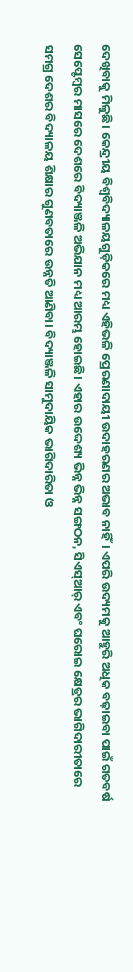ଦେଖିବାକୁ ମିଳୁଛି। କେନ୍ଦ୍ରୀୟ ବିଶ୍ୱବିଦ୍ୟାଳୟଗୁଡ଼ିକରେ ମଧ୍ୟ ଏହିଭଳି ପ୍ରେରଣାଦାୟୀ ଉଦାହରଣର ଅଭାବ ନାହିଁ। ଏପରି ଉଦ୍ୟମକୁ ଆହୁରି ଅଧିକ ବଢ଼ାଇବା ପାଇଁ ଗତବର୍ଷ ସେପ୍ଟେମ୍ବର ମାସରେ ଦେଶରେ ବିଦ୍ୟାଞ୍ଜଳି ଅଭିଯାନ ମଧ୍ୟ ଆରମ୍ଭ ହୋଇଛି। ଏହାର ଉଦ୍ଦେଶ୍ୟ ଭିନ୍ନ ଭିନ୍ନ ସଙ୍ଗଠନ, ସିଏସ୍ଆର୍ ଏବଂ ଘରୋଇ କ୍ଷେତ୍ରର ଭାଗିଦାରୀତାରେ ସମଗ୍ର ଦେଶର ବିଦ୍ୟାଳୟ ଶିକ୍ଷାର ଗୁଣବତାରେ ଉନ୍ନତି ଆଣିବା। ବିଦ୍ୟାଞ୍ଜଳି ସାମୁଦାୟିକ ଭାଗିଦାରିତା ଓ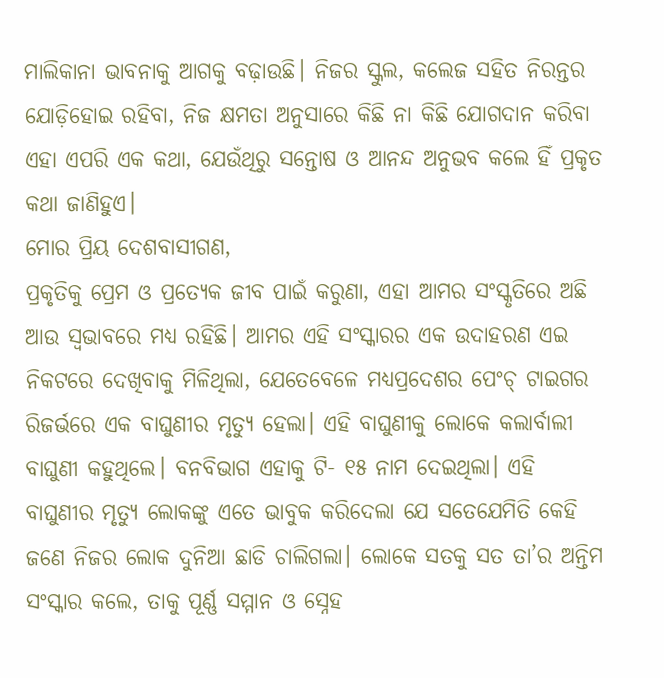ମାଲିକାନା ଭାବନାକୁ ଆଗକୁ ବଢ଼ାଉଛି। ନିଜର ସ୍କୁଲ, କଲେଜ ସହିତ ନିରନ୍ତର ଯୋଡ଼ିହୋଇ ରହିବା, ନିଜ କ୍ଷମତା ଅନୁସାରେ କିଛି ନା କିଛି ଯୋଗଦାନ କରିବା ଏହା ଏପରି ଏକ କଥା, ଯେଉଁଥିରୁ ସନ୍ତୋଷ ଓ ଆନନ୍ଦ ଅନୁଭବ କଲେ ହିଁ ପ୍ରକୃତ କଥା ଜାଣିହୁଏ।
ମୋର ପ୍ରିୟ ଦେଶବାସୀଗଣ,
ପ୍ରକୃତିକୁ ପ୍ରେମ ଓ ପ୍ରତ୍ୟେକ ଜୀବ ପାଇଁ କରୁଣା, ଏହା ଆମର ସଂସ୍କୃତିରେ ଅଛି ଆଉ ସ୍ୱଭାବରେ ମଧ୍ୟ ରହିଛି। ଆମର ଏହି ସଂସ୍କାରର ଏକ ଉଦାହରଣ ଏଇ ନିକଟରେ ଦେଖିବାକୁ ମିଳିଥିଲା, ଯେତେବେଳେ ମଧ୍ୟପ୍ରଦେଶର ପେଂଚ୍ ଟାଇଗର ରିଜର୍ଭରେ ଏକ ବାଘୁଣୀର ମୃତ୍ୟୁ ହେଲା। ଏହି ବାଘୁଣୀକୁ ଲୋକେ କଲାର୍ବାଲୀ ବାଘୁଣୀ କହୁଥିଲେ। ବନବିଭାଗ ଏହାକୁ ଟି- ୧୫ ନାମ ଦେଇଥିଲା। ଏହି ବାଘୁଣୀର ମୃତ୍ୟୁ ଲୋକଙ୍କୁ ଏତେ ଭାବୁକ କରିଦେଲା ଯେ ସତେଯେମିତି କେହି ଜଣେ ନିଜର ଲୋକ ଦୁନିଆ ଛାଡି ଚାଲିଗଲା। ଲୋକେ ସତକୁ ସତ ତା’ର ଅନ୍ତିମ ସଂସ୍କାର କଲେ, ତାକୁ ପୂର୍ଣ୍ଣ ସମ୍ମାନ ଓ ସ୍ନେହ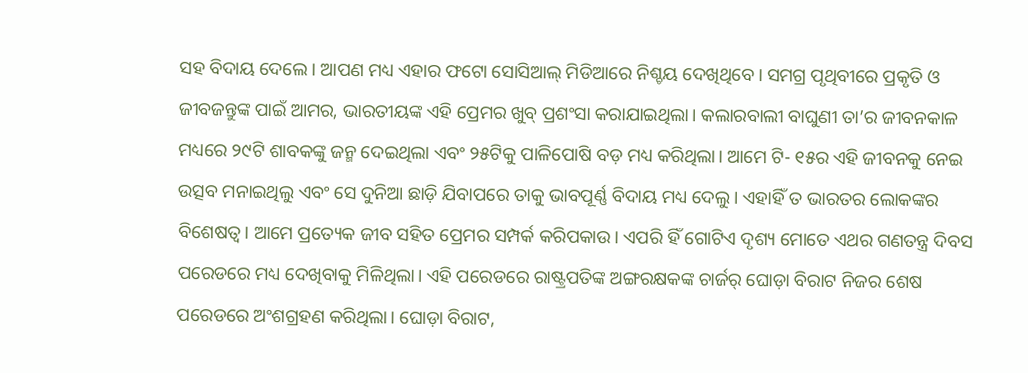ସହ ବିଦାୟ ଦେଲେ। ଆପଣ ମଧ୍ୟ ଏହାର ଫଟୋ ସୋସିଆଲ୍ ମିଡିଆରେ ନିଶ୍ଚୟ ଦେଖିଥିବେ। ସମଗ୍ର ପୃଥିବୀରେ ପ୍ରକୃତି ଓ ଜୀବଜନ୍ତୁଙ୍କ ପାଇଁ ଆମର, ଭାରତୀୟଙ୍କ ଏହି ପ୍ରେମର ଖୁବ୍ ପ୍ରଶଂସା କରାଯାଇଥିଲା। କଲାରବାଲୀ ବାଘୁଣୀ ତା’ର ଜୀବନକାଳ ମଧ୍ୟରେ ୨୯ଟି ଶାବକଙ୍କୁ ଜନ୍ମ ଦେଇଥିଲା ଏବଂ ୨୫ଟିକୁ ପାଳିପୋଷି ବଡ଼ ମଧ୍ୟ କରିଥିଲା। ଆମେ ଟି- ୧୫ର ଏହି ଜୀବନକୁ ନେଇ ଉତ୍ସବ ମନାଇଥିଲୁ ଏବଂ ସେ ଦୁନିଆ ଛାଡ଼ି ଯିବାପରେ ତାକୁ ଭାବପୂର୍ଣ୍ଣ ବିଦାୟ ମଧ୍ୟ ଦେଲୁ। ଏହାହିଁ ତ ଭାରତର ଲୋକଙ୍କର ବିଶେଷତ୍ୱ। ଆମେ ପ୍ରତ୍ୟେକ ଜୀବ ସହିତ ପ୍ରେମର ସମ୍ପର୍କ କରିପକାଉ। ଏପରି ହିଁ ଗୋଟିଏ ଦୃଶ୍ୟ ମୋତେ ଏଥର ଗଣତନ୍ତ୍ର ଦିବସ ପରେଡରେ ମଧ୍ୟ ଦେଖିବାକୁ ମିଳିଥିଲା। ଏହି ପରେଡରେ ରାଷ୍ଟ୍ରପତିଙ୍କ ଅଙ୍ଗରକ୍ଷକଙ୍କ ଚାର୍ଜର୍ ଘୋଡ଼ା ବିରାଟ ନିଜର ଶେଷ ପରେଡରେ ଅଂଶଗ୍ରହଣ କରିଥିଲା। ଘୋଡ଼ା ବିରାଟ,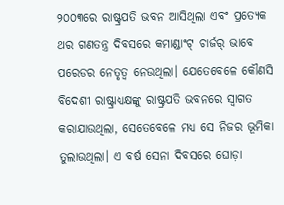୨୦୦୩ରେ ରାଷ୍ଟ୍ରପତି ଭବନ ଆସିଥିଲା ଏବଂ ପ୍ରତ୍ୟେକ ଥର ଗଣତନ୍ତ୍ର ଦିବସରେ କମାଣ୍ଡାଂଟ୍ ଚାର୍ଜର୍ ଭାବେ ପରେଡର ନେତୃତ୍ୱ ନେଉଥିଲା। ଯେତେବେଳେ କୌଣସି ବିଦେଶୀ ରାଷ୍ଟ୍ରାଧ୍ୟକ୍ଷଙ୍କୁ ରାଷ୍ଟ୍ରପତି ଭବନରେ ସ୍ୱାଗତ କରାଯାଉଥିଲା, ସେତେବେଳେ ମଧ୍ୟ ସେ ନିଜର ଭୂମିକା ତୁଲାଉଥିଲା। ଏ ବର୍ଷ ସେନା ଦିବସରେ ଘୋଡ଼ା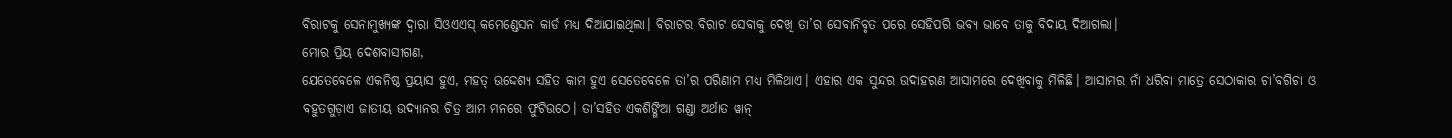ବିରାଟକୁ ସେନାମୁଖ୍ୟଙ୍କ ଦ୍ୱାରା ସିଓଏଏସ୍ କମେଣ୍ଡେସନ କାର୍ଡ ମଧ୍ୟ ଦିଆଯାଇଥିଲା। ବିରାଟର ବିରାଟ ସେବାକୁ ଦେଖି ତା’ର ସେବାନିବୃତ ପରେ ସେହିପରି ଭବ୍ୟ ଭାବେ ତାକୁ ବିଦାୟ ଦିଆଗଲା।
ମୋର ପ୍ରିୟ ଦେଶବାସୀଗଣ,
ଯେତେବେଳେ ଏକନିଷ୍ଠ ପ୍ରୟାସ ହୁଏ, ମହତ୍ ଉଦ୍ଦେଶ୍ୟ ସହିତ କାମ ହୁଏ ସେତେବେଳେ ତା’ର ପରିଣାମ ମଧ୍ୟ ମିଳିଥାଏ। ଏହାର ଏକ ସୁନ୍ଦର ଉଦାହରଣ ଆସାମରେ ଦେଖିବାକୁ ମିଳିଛି। ଆସାମର ନାଁ ଧରିବା ମାତ୍ରେ ସେଠାକାର ଚା’ବଗିଚା ଓ ବହୁତଗୁଡ଼ାଏ ଜାତୀୟ ଉଦ୍ୟାନର ଚିତ୍ର ଆମ ମନରେ ଫୁଟିଉଠେ। ତା’ସହିତ ଏକଶିଙ୍ଗିଆ ଗଣ୍ଡା ଅର୍ଥାତ ୱାନ୍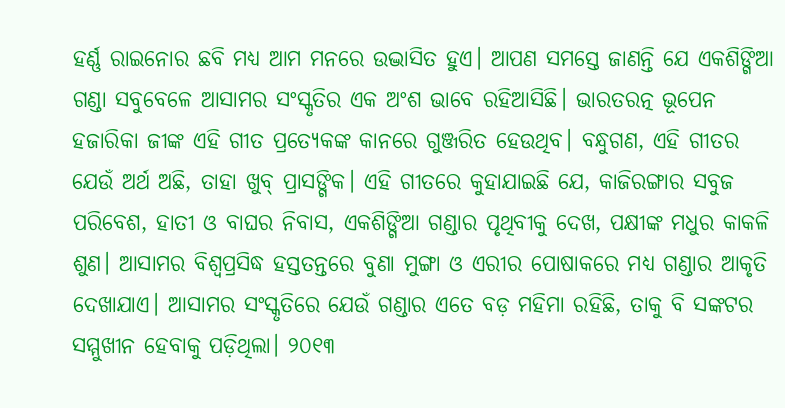ହର୍ଣ୍ଣ ରାଇନୋର ଛବି ମଧ୍ୟ ଆମ ମନରେ ଉଦ୍ଭାସିତ ହୁଏ। ଆପଣ ସମସ୍ତେ ଜାଣନ୍ତି ଯେ ଏକଶିଙ୍ଗିଆ ଗଣ୍ଡା ସବୁବେଳେ ଆସାମର ସଂସ୍କୃତିର ଏକ ଅଂଶ ଭାବେ ରହିଆସିଛି। ଭାରତରତ୍ନ ଭୂପେନ ହଜାରିକା ଜୀଙ୍କ ଏହି ଗୀତ ପ୍ରତ୍ୟେକଙ୍କ କାନରେ ଗୁଞ୍ଜରିତ ହେଉଥିବ। ବନ୍ଧୁଗଣ, ଏହି ଗୀତର ଯେଉଁ ଅର୍ଥ ଅଛି, ତାହା ଖୁବ୍ ପ୍ରାସଙ୍ଗିକ। ଏହି ଗୀତରେ କୁହାଯାଇଛି ଯେ, କାଜିରଙ୍ଗାର ସବୁଜ ପରିବେଶ, ହାତୀ ଓ ବାଘର ନିବାସ, ଏକଶିଙ୍ଗିଆ ଗଣ୍ଡାର ପୃଥିବୀକୁ ଦେଖ, ପକ୍ଷୀଙ୍କ ମଧୁର କାକଳି ଶୁଣ। ଆସାମର ବିଶ୍ୱପ୍ରସିଦ୍ଧ ହସ୍ତତନ୍ତରେ ବୁଣା ମୁଙ୍ଗା ଓ ଏରୀର ପୋଷାକରେ ମଧ୍ୟ ଗଣ୍ଡାର ଆକୃତି ଦେଖାଯାଏ। ଆସାମର ସଂସ୍କୃତିରେ ଯେଉଁ ଗଣ୍ଡାର ଏତେ ବଡ଼ ମହିମା ରହିଛି, ତାକୁ ବି ସଙ୍କଟର ସମ୍ମୁଖୀନ ହେବାକୁ ପଡ଼ିଥିଲା। ୨୦୧୩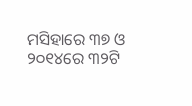ମସିହାରେ ୩୭ ଓ ୨୦୧୪ରେ ୩୨ଟି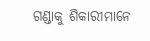ଗଣ୍ଡାକୁ ଶିକାରୀମାନେ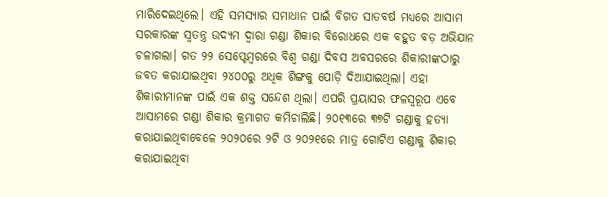ମାରିଦେଇଥିଲେ। ଏହି ସମସ୍ୟାର ସମାଧାନ ପାଇଁ ବିଗତ ସାତବର୍ଷ ମଧ୍ୟରେ ଆସାମ ସରକାରଙ୍କ ସ୍ୱତନ୍ତ୍ର ଉଦ୍ୟମ ଦ୍ୱାରା ଗଣ୍ଡା ଶିକାର ବିରୋଧରେ ଏକ ବହୁତ ବଡ଼ ଅଭିଯାନ ଚଳାଗଲା। ଗତ ୨୨ ସେପ୍ଟେମ୍ବରରେ ବିଶ୍ୱ ଗଣ୍ଡା ଦିବସ ଅବସରରେ ଶିକାରୀଙ୍କଠାରୁ ଜବତ କରାଯାଇଥିବା ୨୪୦୦ରୁ ଅଧିକ ଶିଙ୍ଗକୁ ପୋଡ଼ି ଦିଆଯାଇଥିଲା। ଏହା ଶିକାରୀମାନଙ୍କ ପାଇଁ ଏକ ଶକ୍ତ ସନ୍ଦେଶ ଥିଲା। ଏପରି ପ୍ରୟାସର ଫଳସ୍ୱରୂପ ଏବେ ଆସାମରେ ଗଣ୍ଡା ଶିକାର କ୍ରମାଗତ କମିଚାଲିଛି। ୨୦୧୩ରେ ୩୭ଟି ଗଣ୍ଡାକୁ ହତ୍ୟା କରାଯାଇଥିବାବେଳେ ୨୦୨୦ରେ ୨ଟି ଓ ୨୦୨୧ରେ ମାତ୍ର ଗୋଟିଏ ଗଣ୍ଡାକୁ ଶିକାର କରାଯାଇଥିବା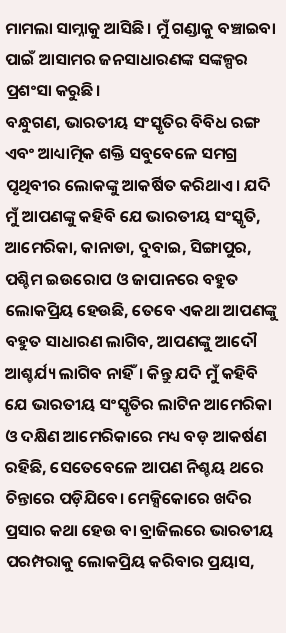ମାମଲା ସାମ୍ନାକୁ ଆସିଛି। ମୁଁ ଗଣ୍ଡାକୁ ବଞ୍ଚାଇବା ପାଇଁ ଆସାମର ଜନସାଧାରଣଙ୍କ ସଙ୍କଳ୍ପର ପ୍ରଶଂସା କରୁଛି।
ବନ୍ଧୁଗଣ, ଭାରତୀୟ ସଂସ୍କୃତିର ବିବିଧ ରଙ୍ଗ ଏବଂ ଆଧ୍ୟାତ୍ମିକ ଶକ୍ତି ସବୁବେଳେ ସମଗ୍ର ପୃଥିବୀର ଲୋକଙ୍କୁ ଆକର୍ଷିତ କରିଥାଏ। ଯଦି ମୁଁ ଆପଣଙ୍କୁ କହିବି ଯେ ଭାରତୀୟ ସଂସ୍କୃତି, ଆମେରିକା, କାନାଡା, ଦୁବାଇ, ସିଙ୍ଗାପୁର, ପଶ୍ଚିମ ଇଉରୋପ ଓ ଜାପାନରେ ବହୁତ ଲୋକପ୍ରିୟ ହେଉଛି, ତେବେ ଏକଥା ଆପଣଙ୍କୁ ବହୁତ ସାଧାରଣ ଲାଗିବ, ଆପଣଙ୍କୁ ଆଦୌ ଆଶ୍ଚର୍ଯ୍ୟ ଲାଗିବ ନାହିଁ। କିନ୍ତୁ ଯଦି ମୁଁ କହିବି ଯେ ଭାରତୀୟ ସଂସ୍କୃତିର ଲାଟିନ ଆମେରିକା ଓ ଦକ୍ଷିଣ ଆମେରିକାରେ ମଧ୍ୟ ବଡ଼ ଆକର୍ଷଣ ରହିଛି, ସେତେବେଳେ ଆପଣ ନିଶ୍ଚୟ ଥରେ ଚିନ୍ତାରେ ପଡ଼ିଯିବେ। ମେକ୍ସିକୋରେ ଖଦିର ପ୍ରସାର କଥା ହେଉ ବା ବ୍ରାଜିଲରେ ଭାରତୀୟ ପରମ୍ପରାକୁ ଲୋକପ୍ରିୟ କରିବାର ପ୍ରୟାସ,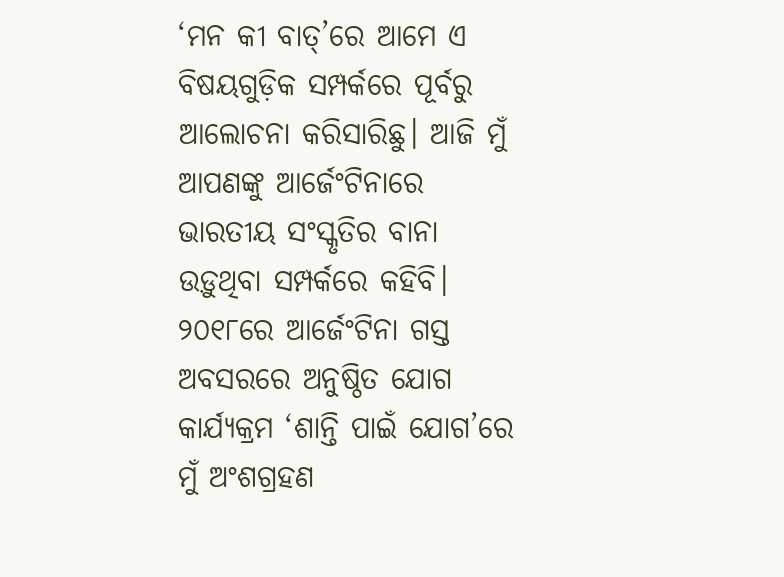‘ମନ କୀ ବାତ୍’ରେ ଆମେ ଏ ବିଷୟଗୁଡ଼ିକ ସମ୍ପର୍କରେ ପୂର୍ବରୁ ଆଲୋଚନା କରିସାରିଛୁ। ଆଜି ମୁଁ ଆପଣଙ୍କୁ ଆର୍ଜେଂଟିନାରେ ଭାରତୀୟ ସଂସ୍କୃତିର ବାନା ଉଡ଼ୁଥିବା ସମ୍ପର୍କରେ କହିବି। ୨୦୧୮ରେ ଆର୍ଜେଂଟିନା ଗସ୍ତ ଅବସରରେ ଅନୁଷ୍ଠିତ ଯୋଗ କାର୍ଯ୍ୟକ୍ରମ ‘ଶାନ୍ତି ପାଇଁ ଯୋଗ’ରେ ମୁଁ ଅଂଶଗ୍ରହଣ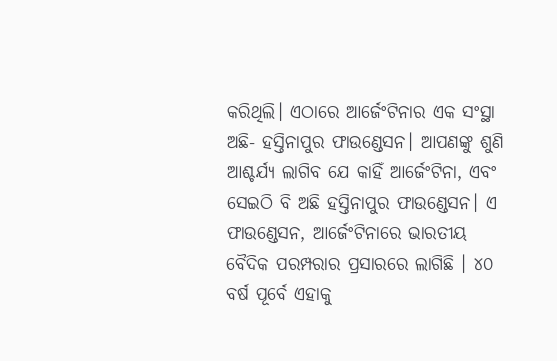କରିଥିଲି। ଏଠାରେ ଆର୍ଜେଂଟିନାର ଏକ ସଂସ୍ଥା ଅଛି- ହସ୍ତିନାପୁର ଫାଉଣ୍ଡେସନ। ଆପଣଙ୍କୁ ଶୁଣି ଆଶ୍ଚର୍ଯ୍ୟ ଲାଗିବ ଯେ କାହିଁ ଆର୍ଜେଂଟିନା, ଏବଂ ସେଇଠି ବି ଅଛି ହସ୍ତିନାପୁର ଫାଉଣ୍ଡେସନ। ଏ ଫାଉଣ୍ଡେସନ, ଆର୍ଜେଂଟିନାରେ ଭାରତୀୟ ବୈଦିକ ପରମ୍ପରାର ପ୍ରସାରରେ ଲାଗିଛି । ୪୦ ବର୍ଷ ପୂର୍ବେ ଏହାକୁ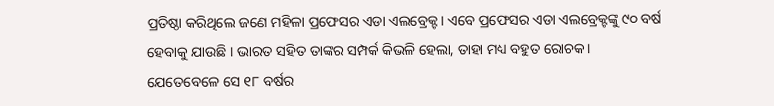ପ୍ରତିଷ୍ଠା କରିଥିଲେ ଜଣେ ମହିଳା ପ୍ରଫେସର ଏଡା ଏଲବ୍ରେକ୍ଟ। ଏବେ ପ୍ରଫେସର ଏଡା ଏଲବ୍ରେକ୍ଟଙ୍କୁ ୯୦ ବର୍ଷ ହେବାକୁ ଯାଉଛି । ଭାରତ ସହିତ ତାଙ୍କର ସମ୍ପର୍କ କିଭଳି ହେଲା, ତାହା ମଧ୍ୟ ବହୁତ ରୋଚକ। ଯେତେବେଳେ ସେ ୧୮ ବର୍ଷର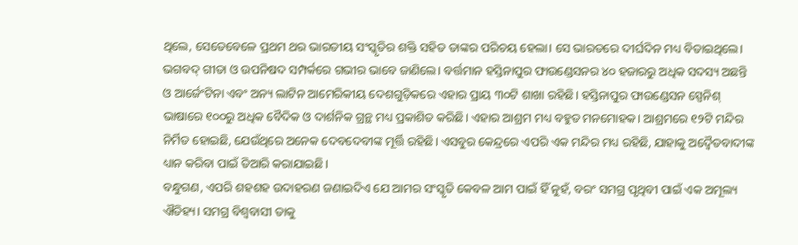ଥିଲେ, ସେତେବେଳେ ପ୍ରଥମ ଥର ଭାରତୀୟ ସଂସ୍କୃତିର ଶକ୍ତି ସହିତ ତାଙ୍କର ପରିଚୟ ହେଲା। ସେ ଭାରତରେ ଦୀର୍ଘଦିନ ମଧ୍ୟ ବିତାଇଥିଲେ। ଭଗବଦ୍ ଗୀତା ଓ ଉପନିଷଦ ସମ୍ପର୍କରେ ଗଭୀର ଭାବେ ଜାଣିଲେ। ବର୍ତ୍ତମାନ ହସ୍ତିନାପୁର ଫାଉଣ୍ଡେସନର ୪୦ ହଜାରରୁ ଅଧିକ ସଦସ୍ୟ ଅଛନ୍ତି ଓ ଆର୍ଜେଂଟିନା ଏବଂ ଅନ୍ୟ ଲାଟିନ ଆମେରିକୀୟ ଦେଶଗୁଡ଼ିକରେ ଏହାର ପ୍ରାୟ ୩୦ଟି ଶାଖା ରହିଛି। ହସ୍ତିନାପୁର ଫାଉଣ୍ଡେସନ ସ୍ପେନିଶ୍ ଭାଷାରେ ୧୦୦ରୁ ଅଧିକ ବୈଦିକ ଓ ଦାର୍ଶନିକ ଗ୍ରନ୍ଥ ମଧ୍ୟ ପ୍ରକାଶିତ କରିଛି। ଏହାର ଆଶ୍ରମ ମଧ୍ୟ ବହୁତ ମନମୋହକ। ଆଶ୍ରମରେ ୧୨ଟି ମନ୍ଦିର ନିର୍ମିତ ହୋଇଛି, ଯେଉଁଥିରେ ଅନେକ ଦେବଦେବୀଙ୍କ ମୂର୍ତ୍ତି ରହିଛି। ଏସବୁର କେନ୍ଦ୍ରରେ ଏପରି ଏକ ମନ୍ଦିର ମଧ୍ୟ ରହିଛି, ଯାହାକୁ ଅଦ୍ୱୈତବାଦୀଙ୍କ ଧ୍ୟାନ କରିବା ପାଇଁ ତିଆରି କରାଯାଇଛି।
ବନ୍ଧୁଗଣ, ଏପରି ଶହଶହ ଉଦାହରଣ ଜଣାଇଦିଏ ଯେ ଆମର ସଂସ୍କୃତି କେବଳ ଆମ ପାଇଁ ହିଁ ନୁହଁ, ବରଂ ସମଗ୍ର ପୃଥିବୀ ପାଇଁ ଏକ ଅମୂଲ୍ୟ ଐତିହ୍ୟ। ସମଗ୍ର ବିଶ୍ୱବାସୀ ତାକୁ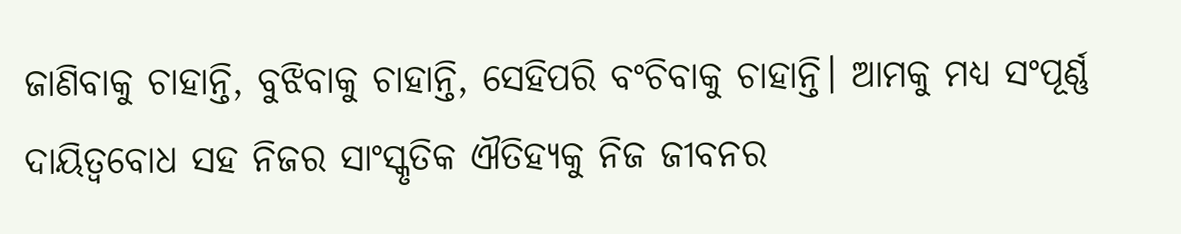ଜାଣିବାକୁ ଚାହାନ୍ତି, ବୁଝିବାକୁ ଚାହାନ୍ତି, ସେହିପରି ବଂଚିବାକୁ ଚାହାନ୍ତି। ଆମକୁ ମଧ୍ୟ ସଂପୂର୍ଣ୍ଣ ଦାୟିତ୍ୱବୋଧ ସହ ନିଜର ସାଂସ୍କୃତିକ ଐତିହ୍ୟକୁ ନିଜ ଜୀବନର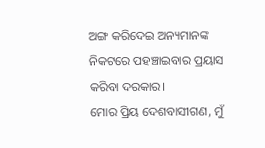ଅଙ୍ଗ କରିଦେଇ ଅନ୍ୟମାନଙ୍କ ନିକଟରେ ପହଞ୍ଚାଇବାର ପ୍ରୟାସ କରିବା ଦରକାର।
ମୋର ପ୍ରିୟ ଦେଶବାସୀଗଣ, ମୁଁ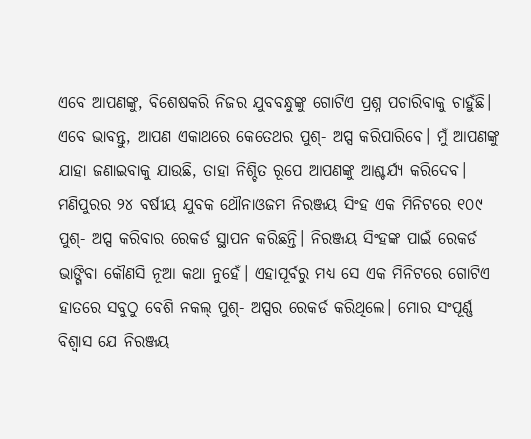ଏବେ ଆପଣଙ୍କୁ, ବିଶେଷକରି ନିଜର ଯୁବବନ୍ଧୁଙ୍କୁ ଗୋଟିଏ ପ୍ରଶ୍ନ ପଚାରିବାକୁ ଚାହୁଁଛି। ଏବେ ଭାବନ୍ତୁ, ଆପଣ ଏକାଥରେ କେତେଥର ପୁଶ୍- ଅପ୍ସ କରିପାରିବେ। ମୁଁ ଆପଣଙ୍କୁ ଯାହା ଜଣାଇବାକୁ ଯାଉଛି, ତାହା ନିଶ୍ଚିତ ରୂପେ ଆପଣଙ୍କୁ ଆଶ୍ଚର୍ଯ୍ୟ କରିଦେବ। ମଣିପୁରର ୨୪ ବର୍ଷୀୟ ଯୁବକ ଥୌନାଓଜମ ନିରଞ୍ଜୟ ସିଂହ ଏକ ମିନିଟରେ ୧୦୯ ପୁଶ୍- ଅପ୍ସ କରିବାର ରେକର୍ଡ ସ୍ଥାପନ କରିଛନ୍ତି। ନିରଞ୍ଜୟ ସିଂହଙ୍କ ପାଇଁ ରେକର୍ଡ ଭାଙ୍ଗିବା କୌଣସି ନୂଆ କଥା ନୁହେଁ। ଏହାପୂର୍ବରୁ ମଧ୍ୟ ସେ ଏକ ମିନିଟରେ ଗୋଟିଏ ହାତରେ ସବୁଠୁ ବେଶି ନକଲ୍ ପୁଶ୍- ଅପ୍ସର ରେକର୍ଡ କରିଥିଲେ। ମୋର ସଂପୂର୍ଣ୍ଣ ବିଶ୍ୱାସ ଯେ ନିରଞ୍ଜୟ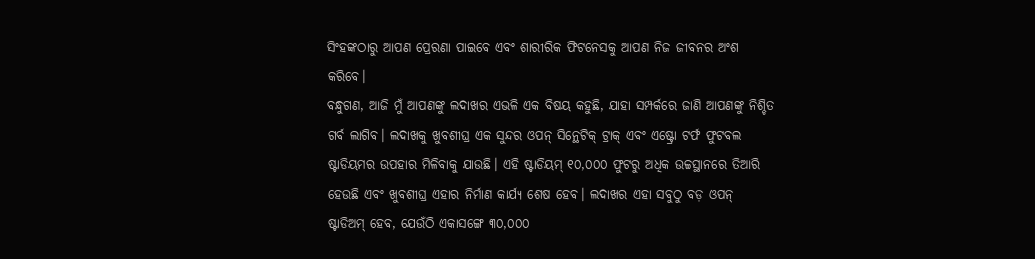ସିଂହଙ୍କଠାରୁ ଆପଣ ପ୍ରେରଣା ପାଇବେ ଏବଂ ଶାରୀରିକ ଫିଟନେସକୁ ଆପଣ ନିଜ ଜୀବନର ଅଂଶ କରିବେ।
ବନ୍ଧୁଗଣ, ଆଜି ମୁଁ ଆପଣଙ୍କୁ ଲଦାଖର ଏଭଳି ଏକ ବିଷୟ କହୁଛି, ଯାହା ସମ୍ପର୍କରେ ଜାଣି ଆପଣଙ୍କୁ ନିଶ୍ଚିତ ଗର୍ବ ଲାଗିବ। ଲଦାଖକୁ ଖୁବଶୀଘ୍ର ଏକ ସୁନ୍ଦର ଓପନ୍ ସିନ୍ଥେଟିକ୍ ଟ୍ରାକ୍ ଏବଂ ଏଷ୍ଟ୍ରୋ ଟର୍ଫ ଫୁଟବଲ ଷ୍ଟାଡିୟମର ଉପହାର ମିଳିବାକୁ ଯାଉଛି। ଏହି ଷ୍ଟାଡିୟମ୍ ୧୦,୦୦୦ ଫୁଟରୁ ଅଧିକ ଉଚ୍ଚସ୍ଥାନରେ ତିଆରି ହେଉଛି ଏବଂ ଖୁବଶୀଘ୍ର ଏହାର ନିର୍ମାଣ କାର୍ଯ୍ୟ ଶେଷ ହେବ। ଲଦାଖର ଏହା ସବୁଠୁ ବଡ଼ ଓପନ୍ ଷ୍ଟାଡିଅମ୍ ହେବ, ଯେଉଁଠି ଏକାସଙ୍ଗେ ୩୦,୦୦୦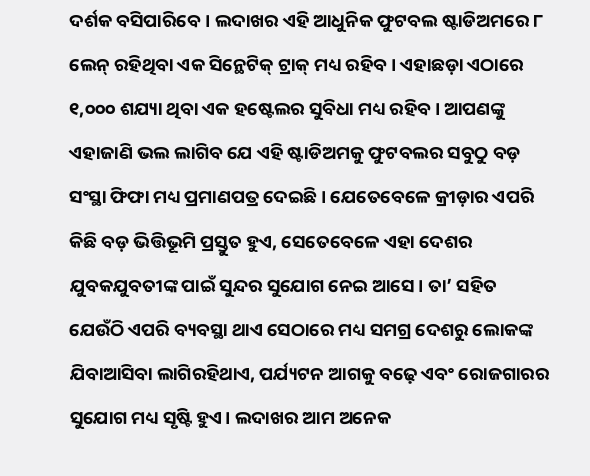ଦର୍ଶକ ବସିପାରିବେ। ଲଦାଖର ଏହି ଆଧୁନିକ ଫୁଟବଲ ଷ୍ଟାଡିଅମରେ ୮ ଲେନ୍ ରହିଥିବା ଏକ ସିନ୍ଥେଟିକ୍ ଟ୍ରାକ୍ ମଧ୍ୟ ରହିବ। ଏହାଛଡ଼ା ଏଠାରେ ୧,୦୦୦ ଶଯ୍ୟା ଥିବା ଏକ ହଷ୍ଟେଲର ସୁବିଧା ମଧ୍ୟ ରହିବ। ଆପଣଙ୍କୁ ଏହାଜାଣି ଭଲ ଲାଗିବ ଯେ ଏହି ଷ୍ଟାଡିଅମକୁ ଫୁଟବଲର ସବୁଠୁ ବଡ଼ ସଂସ୍ଥା ଫିଫା ମଧ୍ୟ ପ୍ରମାଣପତ୍ର ଦେଇଛି। ଯେତେବେଳେ କ୍ରୀଡ଼ାର ଏପରି କିଛି ବଡ଼ ଭିତ୍ତିଭୂମି ପ୍ରସ୍ତୁତ ହୁଏ, ସେତେବେଳେ ଏହା ଦେଶର ଯୁବକଯୁବତୀଙ୍କ ପାଇଁ ସୁନ୍ଦର ସୁଯୋଗ ନେଇ ଆସେ। ତା’ ସହିତ ଯେଉଁଠି ଏପରି ବ୍ୟବସ୍ଥା ଥାଏ ସେଠାରେ ମଧ୍ୟ ସମଗ୍ର ଦେଶରୁ ଲୋକଙ୍କ ଯିବାଆସିବା ଲାଗିରହିଥାଏ, ପର୍ଯ୍ୟଟନ ଆଗକୁ ବଢ଼େ ଏବଂ ରୋଜଗାରର ସୁଯୋଗ ମଧ୍ୟ ସୃଷ୍ଟି ହୁଏ। ଲଦାଖର ଆମ ଅନେକ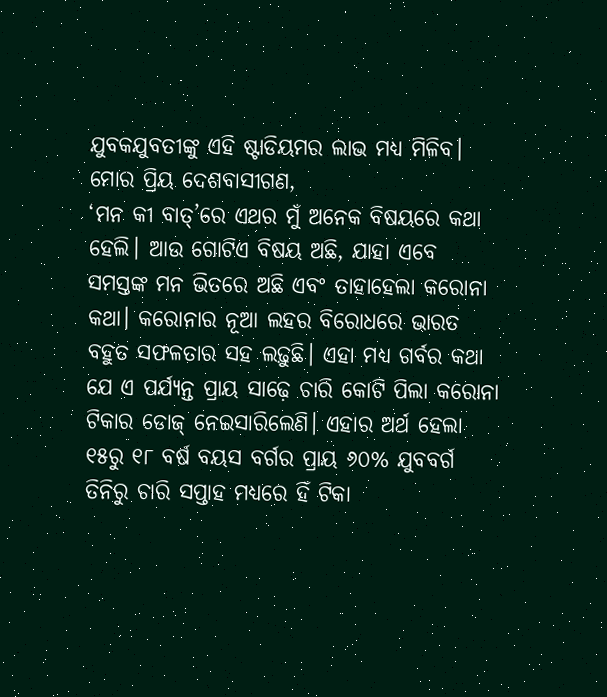ଯୁବକଯୁବତୀଙ୍କୁ ଏହି ଷ୍ଟାଡିୟମର ଲାଭ ମଧ୍ୟ ମିଳିବ।
ମୋର ପ୍ରିୟ ଦେଶବାସୀଗଣ,
‘ମନ କୀ ବାତ୍’ରେ ଏଥର ମୁଁ ଅନେକ ବିଷୟରେ କଥା ହେଲି। ଆଉ ଗୋଟିଏ ବିଷୟ ଅଛି, ଯାହା ଏବେ ସମସ୍ତଙ୍କ ମନ ଭିତରେ ଅଛି ଏବଂ ତାହାହେଲା କରୋନା କଥା। କରୋନାର ନୂଆ ଲହର ବିରୋଧରେ ଭାରତ ବହୁତ ସଫଳତାର ସହ ଲଢ଼ୁଛି। ଏହା ମଧ୍ୟ ଗର୍ବର କଥା ଯେ ଏ ପର୍ଯ୍ୟନ୍ତ ପ୍ରାୟ ସାଢ଼େ ଚାରି କୋଟି ପିଲା କରୋନା ଟିକାର ଡୋଜ୍ ନେଇସାରିଲେଣି। ଏହାର ଅର୍ଥ ହେଲା ୧୫ରୁ ୧୮ ବର୍ଷ ବୟସ ବର୍ଗର ପ୍ରାୟ ୬୦% ଯୁବବର୍ଗ ତିନିରୁ ଚାରି ସପ୍ତାହ ମଧ୍ୟରେ ହିଁ ଟିକା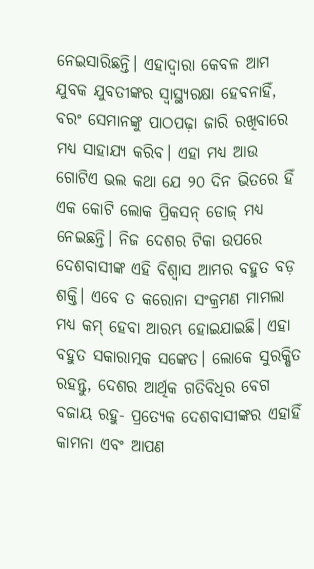ନେଇସାରିଛନ୍ତି। ଏହାଦ୍ୱାରା କେବଳ ଆମ ଯୁବକ ଯୁବତୀଙ୍କର ସ୍ୱାସ୍ଥ୍ୟରକ୍ଷା ହେବନାହିଁ, ବରଂ ସେମାନଙ୍କୁ ପାଠପଢ଼ା ଜାରି ରଖିବାରେ ମଧ୍ୟ ସାହାଯ୍ୟ କରିବ। ଏହା ମଧ୍ୟ ଆଉ ଗୋଟିଏ ଭଲ କଥା ଯେ ୨୦ ଦିନ ଭିତରେ ହିଁ ଏକ କୋଟି ଲୋକ ପ୍ରିକସନ୍ ଡୋଜ୍ ମଧ୍ୟ ନେଇଛନ୍ତି। ନିଜ ଦେଶର ଟିକା ଉପରେ ଦେଶବାସୀଙ୍କ ଏହି ବିଶ୍ୱାସ ଆମର ବହୁତ ବଡ଼ ଶକ୍ତି। ଏବେ ତ କରୋନା ସଂକ୍ରମଣ ମାମଲା ମଧ୍ୟ କମ୍ ହେବା ଆରମ୍ଭ ହୋଇଯାଇଛି। ଏହା ବହୁତ ସକାରାତ୍ମକ ସଙ୍କେତ। ଲୋକେ ସୁରକ୍ଷିତ ରହନ୍ତୁ, ଦେଶର ଆର୍ଥିକ ଗତିବିଧିର ବେଗ ବଜାୟ ରହୁ- ପ୍ରତ୍ୟେକ ଦେଶବାସୀଙ୍କର ଏହାହିଁ କାମନା ଏବଂ ଆପଣ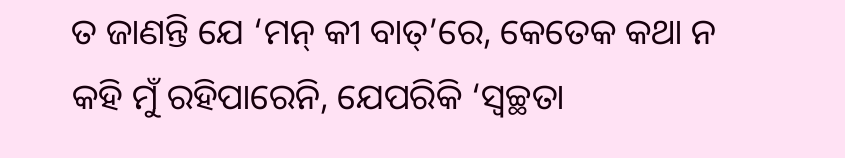ତ ଜାଣନ୍ତି ଯେ ‘ମନ୍ କୀ ବାତ୍’ରେ, କେତେକ କଥା ନ କହି ମୁଁ ରହିପାରେନି, ଯେପରିକି ‘ସ୍ୱଚ୍ଛତା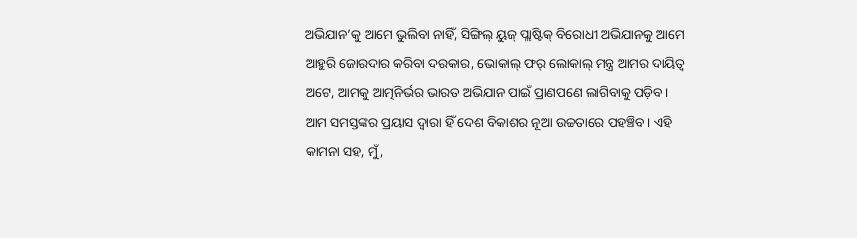ଅଭିଯାନ’କୁ ଆମେ ଭୁଲିବା ନାହିଁ, ସିଙ୍ଗିଲ୍ ୟୁଜ୍ ପ୍ଲାଷ୍ଟିକ୍ ବିରୋଧୀ ଅଭିଯାନକୁ ଆମେ ଆହୁରି ଜୋରଦାର କରିବା ଦରକାର, ଭୋକାଲ୍ ଫର୍ ଲୋକାଲ୍ ମନ୍ତ୍ର ଆମର ଦାୟିତ୍ୱ ଅଟେ, ଆମକୁ ଆତ୍ମନିର୍ଭର ଭାରତ ଅଭିଯାନ ପାଇଁ ପ୍ରାଣପଣେ ଲାଗିବାକୁ ପଡ଼ିବ। ଆମ ସମସ୍ତଙ୍କର ପ୍ରୟାସ ଦ୍ୱାରା ହିଁ ଦେଶ ବିକାଶର ନୂଆ ଉଚ୍ଚତାରେ ପହଞ୍ଚିବ। ଏହି କାମନା ସହ, ମୁଁ,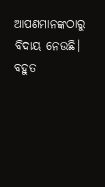ଆପଣମାନଙ୍କଠାରୁ ବିଦାୟ ନେଉଛି।
ବହୁତ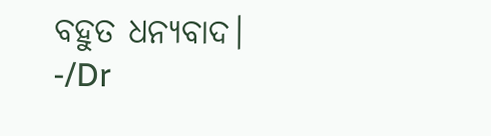ବହୁତ ଧନ୍ୟବାଦ।
-/Dr